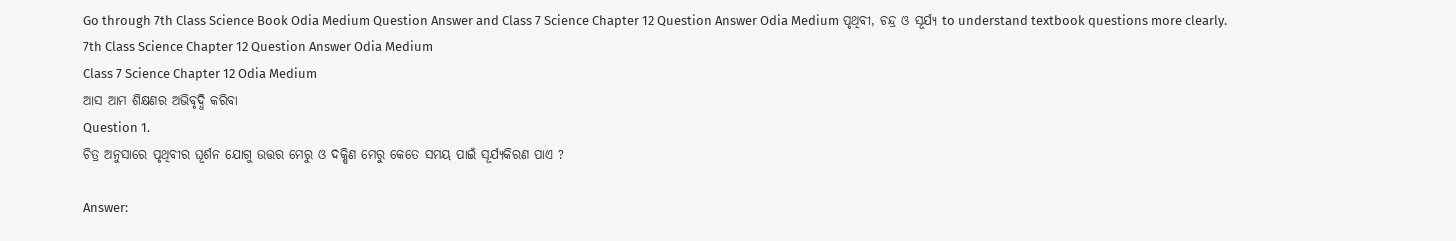Go through 7th Class Science Book Odia Medium Question Answer and Class 7 Science Chapter 12 Question Answer Odia Medium ପୃଥିବୀ, ଚନ୍ଦ୍ର ଓ ସୂର୍ଯ୍ୟ to understand textbook questions more clearly.
7th Class Science Chapter 12 Question Answer Odia Medium
Class 7 Science Chapter 12 Odia Medium
ଆସ ଆମ ଶିକ୍ଷଣର ଅଭିବୃଦ୍ଧି କରିବା
Question 1.
ଚିତ୍ର ଅନୁସାରେ ପୃଥିବୀର ଘୂର୍ଶନ ଯୋଗୁ ଉତ୍ତର ମେରୁ ଓ ଦକ୍ଷିଣ ମେରୁ କେତେ ସମୟ ପାଇଁ ସୂର୍ଯ୍ୟକିରଣ ପାଏ ?

Answer: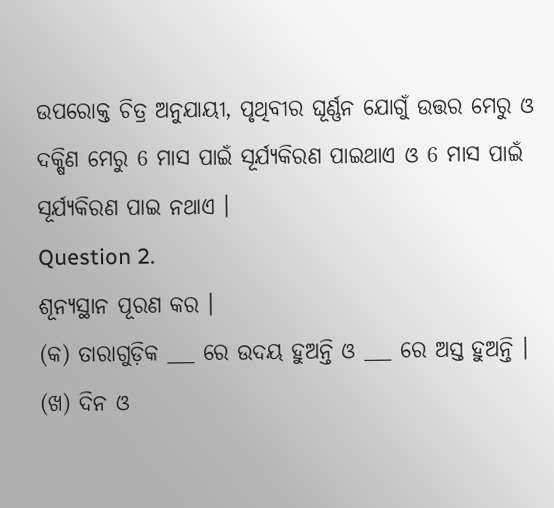ଉପରୋକ୍ତ ଚିତ୍ର ଅନୁଯାୟୀ, ପୃଥିବୀର ଘୂର୍ଣ୍ଣନ ଯୋଗୁଁ ଉତ୍ତର ମେରୁ ଓ ଦକ୍ଷିଣ ମେରୁ 6 ମାସ ପାଇଁ ସୂର୍ଯ୍ୟକିରଣ ପାଇଥାଏ ଓ 6 ମାସ ପାଇଁ ସୂର୍ଯ୍ୟକିରଣ ପାଇ ନଥାଏ ।
Question 2.
ଶୂନ୍ୟସ୍ଥାନ ପୂରଣ କର ।
(କ) ତାରାଗୁଡ଼ିକ ___ ରେ ଉଦୟ ହୁଅନ୍ତି ଓ ___ ରେ ଅସ୍ତ ହୁଅନ୍ତି ।
(ଖ) ଦିନ ଓ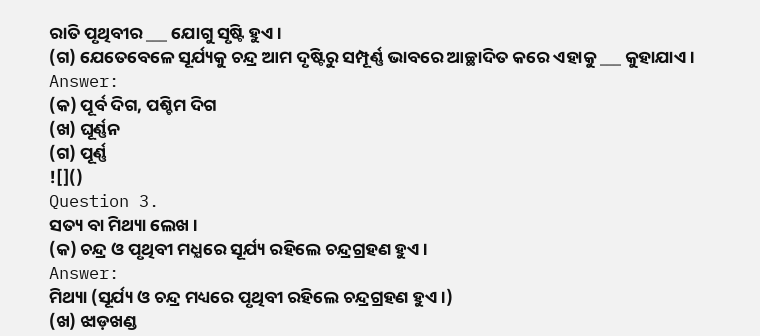ରାତି ପୃଥିବୀର ___ ଯୋଗୁ ସୃଷ୍ଟି ହୁଏ ।
(ଗ) ଯେତେବେଳେ ସୂର୍ଯ୍ୟକୁ ଚନ୍ଦ୍ର ଆମ ଦୃଷ୍ଟିରୁ ସମ୍ପୂର୍ଣ୍ଣ ଭାବରେ ଆଚ୍ଛାଦିତ କରେ ଏହାକୁ ___ କୁହାଯାଏ ।
Answer:
(କ) ପୂର୍ବ ଦିଗ, ପଶ୍ଚିମ ଦିଗ
(ଖ) ଘୂର୍ଣ୍ଣନ
(ଗ) ପୂର୍ଣ୍ଣ
![]()
Question 3.
ସତ୍ୟ ବା ମିଥ୍ୟା ଲେଖ ।
(କ) ଚନ୍ଦ୍ର ଓ ପୃଥିବୀ ମଧ୍ଯରେ ସୂର୍ଯ୍ୟ ରହିଲେ ଚନ୍ଦ୍ରଗ୍ରହଣ ହୁଏ ।
Answer:
ମିଥ୍ୟା (ସୂର୍ଯ୍ୟ ଓ ଚନ୍ଦ୍ର ମଧ୍ୟରେ ପୃଥିବୀ ରହିଲେ ଚନ୍ଦ୍ରଗ୍ରହଣ ହୁଏ ।)
(ଖ) ଝାଡ଼ଖଣ୍ଡ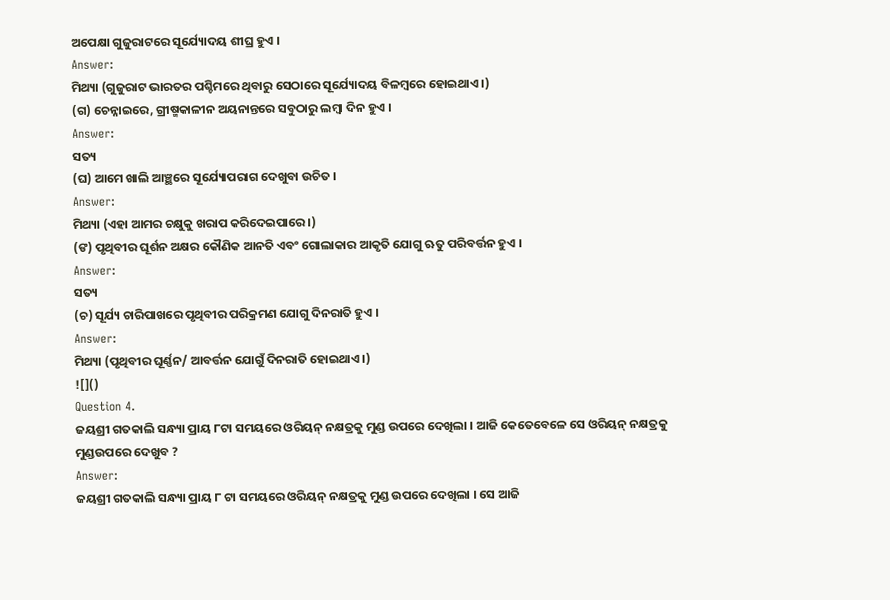ଅପେକ୍ଷା ଗୁଜୁରାଟରେ ସୂର୍ଯ୍ୟୋଦୟ ଶୀଘ୍ର ହୁଏ ।
Answer:
ମିଥ୍ୟା (ଗୁଜୁରାଟ ଭାରତର ପଶ୍ଚିମରେ ଥିବାରୁ ସେଠାରେ ସୂର୍ଯ୍ୟୋଦୟ ବିଳମ୍ବରେ ହୋଇଥାଏ ।)
(ଗ) ଚେନ୍ନାଇରେ, ଗ୍ରୀଷ୍ମକାଳୀନ ଅୟନାନ୍ତରେ ସବୁଠାରୁ ଲମ୍ବା ଦିନ ହୁଏ ।
Answer:
ସତ୍ୟ
(ଘ) ଆମେ ଖାଲି ଆଞ୍ଛରେ ସୂର୍ଯ୍ୟୋପରାଗ ଦେଖୁବା ଉଚିତ ।
Answer:
ମିଥ୍ୟା (ଏହା ଆମର ଚକ୍ଷୁକୁ ଖରାପ କରିଦେଇପାରେ ।)
(ଙ) ପୃଥିବୀର ଘୂର୍ଶନ ଅକ୍ଷର କୌଣିକ ଆନତି ଏବଂ ଗୋଲାକାର ଆକୃତି ଯୋଗୁ ଋତୁ ପରିବର୍ତ୍ତନ ହୁଏ ।
Answer:
ସତ୍ୟ
(ଚ) ସୂର୍ଯ୍ୟ ଚାରିପାଖରେ ପୃଥିବୀର ପରିକ୍ରମଣ ଯୋଗୁ ଦିନରାତି ହୁଏ ।
Answer:
ମିଥ୍ୟା (ପୃଥିବୀର ଘୂର୍ଣ୍ଣନ/ ଆବର୍ତ୍ତନ ଯୋଗୁଁ ଦିନରାତି ହୋଇଥାଏ ।)
![]()
Question 4.
ଜୟଶ୍ରୀ ଗତକାଲି ସନ୍ଧ୍ୟା ପ୍ରାୟ ୮ଟା ସମୟରେ ଓରିୟନ୍ ନକ୍ଷତ୍ରକୁ ମୁଣ୍ଡ ଉପରେ ଦେଖିଲା । ଆଜି କେତେବେଳେ ସେ ଓରିୟନ୍ ନକ୍ଷତ୍ରକୁ ମୁଣ୍ଡଉପରେ ଦେଖୁବ ?
Answer:
ଜୟଶ୍ରୀ ଗତକାଲି ସନ୍ଧ୍ୟା ପ୍ରାୟ ୮ ଟା ସମୟରେ ଓରିୟନ୍ ନକ୍ଷତ୍ରକୁ ମୁଣ୍ଡ ଉପରେ ଦେଖିଲା । ସେ ଆଜି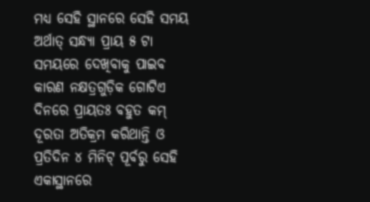ମଧ୍ୟ ସେହି ସ୍ଥାନରେ ସେହି ସମୟ ଅର୍ଥାତ୍ ସନ୍ଧ୍ୟା ପ୍ରାୟ ୫ ଟା ସମୟରେ ଦେଖିବାକୁ ପାଇବ କାରଣ ନକ୍ଷତ୍ରଗୁଡ଼ିକ ଗୋଟିଏ ଦିନରେ ପ୍ରାୟତଃ ବହୁତ କମ୍ ଦୂରତା ଅତିକ୍ରମ କରିଥାନ୍ତି ଓ ପ୍ରତିଦିନ ୪ ମିନିଟ୍ ପୂର୍ବରୁ ସେହି ଏକାସ୍ଥାନରେ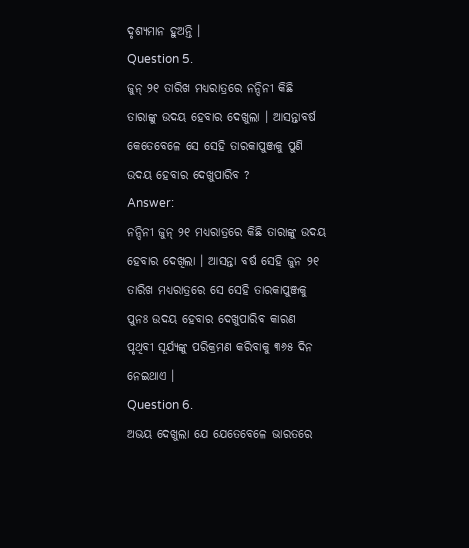ଦୃଶ୍ୟମାନ ହୁଅନ୍ତି ।
Question 5.
ଜୁନ୍ ୨୧ ତାରିଖ ମଧ୍ୟରାତ୍ରରେ ନନ୍ଦିନୀ କିଛି ତାରାଙ୍କୁ ଉଦୟ ହେବାର ଦେଖୁଲା । ଆସନ୍ତାବର୍ଷ କେତେବେଳେ ସେ ସେହି ତାରକାପୁଞ୍ଜକୁ ପୁଣି ଉଦୟ ହେବାର ଦେଖୁପାରିବ ?
Answer:
ନନ୍ଦିନୀ ଜୁନ୍ ୨୧ ମଧ୍ୟରାତ୍ରରେ କିଛି ତାରାଙ୍କୁ ଉଦୟ ହେବାର ଦେଖିଲା । ଆସନ୍ତା ବର୍ଷ ସେହି ଜୁନ ୨୧ ତାରିଖ ମଧ୍ୟରାତ୍ରରେ ସେ ସେହି ତାରକାପୁଞ୍ଜକୁ ପୁନଃ ଉଦୟ ହେବାର ଦେଖୁପାରିବ କାରଣ ପୃଥିବୀ ସୂର୍ଯ୍ୟଙ୍କୁ ପରିକ୍ରମଣ କରିବାକୁ ୩୬୫ ଦିନ ନେଇଥାଏ ।
Question 6.
ଅଭୟ ଦେଖୁଲା ଯେ ଯେତେବେଳେ ଭାରତରେ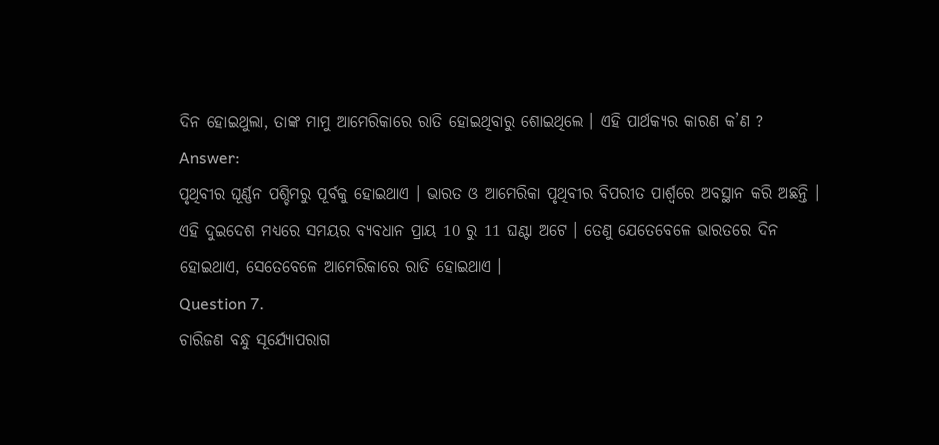ଦିନ ହୋଇଥୁଲା, ତାଙ୍କ ମାମୁ ଆମେରିକାରେ ରାତି ହୋଇଥିବାରୁ ଶୋଇଥିଲେ । ଏହି ପାର୍ଥକ୍ୟର କାରଣ କ’ଣ ?
Answer:
ପୃଥିବୀର ଘୂର୍ଣ୍ଣନ ପଶ୍ଚିମରୁ ପୂର୍ବକୁ ହୋଇଥାଏ । ଭାରତ ଓ ଆମେରିକା ପୃଥିବୀର ବିପରୀତ ପାର୍ଶ୍ଵରେ ଅବସ୍ଥାନ କରି ଅଛନ୍ତି । ଏହି ଦୁଇଦେଶ ମଧ୍ୟରେ ସମୟର ବ୍ୟବଧାନ ପ୍ରାୟ 10 ରୁ 11 ଘଣ୍ଟା ଅଟେ । ତେଣୁ ଯେତେବେଳେ ଭାରତରେ ଦିନ ହୋଇଥାଏ, ସେତେବେଳେ ଆମେରିକାରେ ରାତି ହୋଇଥାଏ ।
Question 7.
ଚାରିଜଣ ବନ୍ଧୁ ସୂର୍ଯ୍ୟୋପରାଗ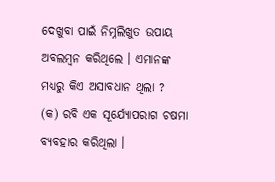ଦେଖୁବା ପାଇଁ ନିମ୍ନଲିଖୁତ ଉପାୟ ଅବଲମ୍ବନ କରିଥିଲେ । ଏମାନଙ୍କ ମଧ୍ୟରୁ କିଏ ଅସାବଧାନ ଥିଲା ?
(କ) ରବି ଏକ ସୂର୍ଯ୍ୟୋପରାଗ ଚଷମା ବ୍ୟବହାର କରିଥିଲା ।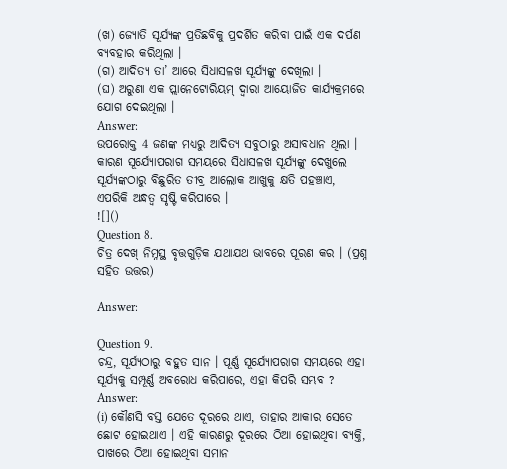(ଖ) ଜ୍ୟୋତି ସୂର୍ଯ୍ୟଙ୍କ ପ୍ରତିଛବିକୁ ପ୍ରଦର୍ଶିତ କରିବା ପାଇଁ ଏକ ଦର୍ପଣ ବ୍ୟବହାର କରିଥିଲା ।
(ଗ) ଆଦିତ୍ୟ ତା’ ଆରେ ସିଧାସଳଖ ସୂର୍ଯ୍ୟଙ୍କୁ ଦେଖିଲା ।
(ଘ) ଅରୁଣା ଏକ ପ୍ଲାନେଟୋରିୟମ୍ ଦ୍ଵାରା ଆୟୋଜିତ କାର୍ଯ୍ୟକ୍ରମରେ ଯୋଗ ଦେଇଥିଲା ।
Answer:
ଉପରୋକ୍ତ 4 ଜଣଙ୍କ ମଧ୍ୟରୁ ଆଦିତ୍ୟ ସବୁଠାରୁ ଅସାବଧାନ ଥିଲା । କାରଣ ସୂର୍ଯ୍ୟୋପରାଗ ସମୟରେ ସିଧାସଳଖ ସୂର୍ଯ୍ୟଙ୍କୁ ଦେଖୁଲେ ସୂର୍ଯ୍ୟଙ୍କଠାରୁ ବିଛୁରିତ ତୀବ୍ର ଆଲୋକ ଆଖୁକୁ କ୍ଷତି ପହଞ୍ଚାଏ, ଏପରିକି ଅନ୍ଧତ୍ଵ ସୃଷ୍ଟି କରିପାରେ ।
![]()
Question 8.
ଚିତ୍ର ଦେଖ୍ ନିମ୍ନସ୍ଥ ବୃତ୍ତଗୁଡ଼ିକ ଯଥାଯଥ ଭାବରେ ପୂରଣ କର । (ପ୍ରଶ୍ନ ସହିତ ଉତ୍ତର)

Answer:

Question 9.
ଚନ୍ଦ୍ର, ସୂର୍ଯ୍ୟଠାରୁ ବହୁତ ସାନ । ପୂର୍ଣ୍ଣ ସୂର୍ଯ୍ୟୋପରାଗ ସମୟରେ ଏହା ସୂର୍ଯ୍ୟକୁ ସମ୍ପୂର୍ଣ୍ଣ ଅବରୋଧ କରିପାରେ, ଏହା କିପରି ସମ୍ଭବ ?
Answer:
(i) କୌଣସି ବସ୍ତ ଯେତେ ଦୂରରେ ଥାଏ, ତାହାର ଆକାର ସେତେ ଛୋଟ ହୋଇଥାଏ । ଏହି କାରଣରୁ ଦୂରରେ ଠିଆ ହୋଇଥିବା ବ୍ୟକ୍ତି, ପାଖରେ ଠିଆ ହୋଇଥିବା ସମାନ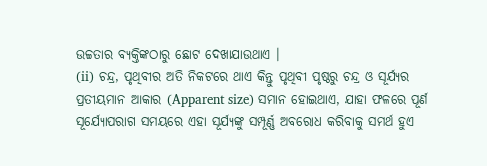ଉଚ୍ଚତାର ବ୍ୟକ୍ତିଙ୍କଠାରୁ ଛୋଟ ଦେଖାଯାଉଥାଏ ।
(ii) ଚନ୍ଦ୍ର, ପୃଥିବୀର ଅତି ନିକଟରେ ଥାଏ କିନ୍ତୁ ପୃଥିବୀ ପୃଷ୍ଠରୁ ଚନ୍ଦ୍ର ଓ ସୂର୍ଯ୍ୟର ପ୍ରତୀୟମାନ ଆକାର (Apparent size) ସମାନ ହୋଇଥାଏ, ଯାହା ଫଳରେ ପୂର୍ଣ ସୂର୍ଯ୍ୟୋପରାଗ ସମୟରେ ଏହା ସୂର୍ଯ୍ୟଙ୍କୁ ସମ୍ପୂର୍ଣ୍ଣ ଅବରୋଧ କରିବାକୁ ସମର୍ଥ ହୁଏ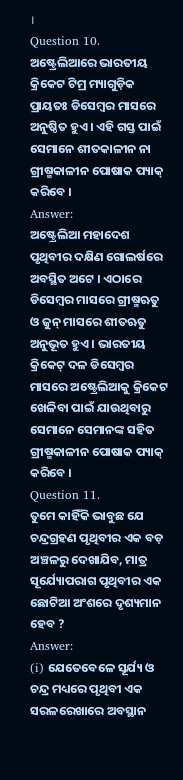।
Question 10.
ଅଷ୍ଟ୍ରେଲିଆରେ ଭାରତୀୟ କ୍ରିକେଟ ଟିମ୍ର ମ୍ୟାଗୁଡ଼ିକ ପ୍ରାୟତଃ ଡିସେମ୍ବର ମାସରେ ଅନୁଷ୍ଠିତ ହୁଏ । ଏହି ଗସ୍ତ ପାଇଁ ସେମାନେ ଶୀତକାଳୀନ ନା ଗ୍ରୀଷ୍ମକାଳୀନ ପୋଷାକ ପ୍ୟାକ୍ କରିବେ ।
Answer:
ଅଷ୍ଟ୍ରେଲିଆ ମହାଦେଶ ପୃଥିବୀର ଦକ୍ଷିଣ ଗୋଲର୍ଷରେ ଅବସ୍ଥିତ ଅଟେ । ଏଠାରେ ଡିସେମ୍ବର ମାସରେ ଗ୍ରୀଷ୍ମଋତୁ ଓ ଜୁନ୍ ମାସରେ ଶୀତଋତୁ ଅନୁଭୂତ ହୁଏ । ଭାରତୀୟ କ୍ରିକେଟ୍ ଦଳ ଡିସେମ୍ବର ମାସରେ ଅଷ୍ଟ୍ରେଲିଆକୁ କ୍ରିକେଟ ଖେଳିବା ପାଇଁ ଯାଉଥିବାରୁ ସେମାନେ ସେମାନଙ୍କ ସହିତ ଗ୍ରୀଷ୍ମକାଳୀନ ପୋଷାକ ପ୍ୟାକ୍ କରିବେ ।
Question 11.
ତୁମେ କାହିଁକି ଭାବୁଛ ଯେ ଚନ୍ଦ୍ରଗ୍ରହଣ ପୃଥିବୀର ଏକ ବଡ଼ ଅଞ୍ଚଳରୁ ଦେଖାଯିବ, ମାତ୍ର ସୂର୍ଯ୍ୟୋପରାଗ ପୃଥିବୀର ଏକ ଛୋଟିଆ ଅଂଶରେ ଦୃଶ୍ୟମାନ ହେବ ?
Answer:
(i) ଯେତେବେଳେ ସୂର୍ଯ୍ୟ ଓ ଚନ୍ଦ୍ର ମଧ୍ୟରେ ପୃଥିବୀ ଏକ ସରଳରେଖାରେ ଅବସ୍ଥାନ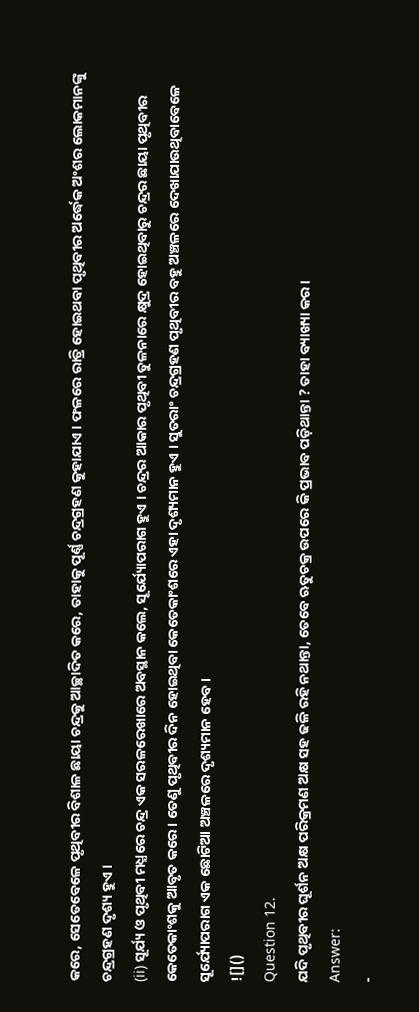କରେ, ସେତେବେଳେ ପୃଥିବୀର ବିଶାଳ ଛାୟା ଚନ୍ଦ୍ରକୁ ଆଚ୍ଛାଦିତ କରେ, ତାହାକୁ ପୂର୍ଣ୍ଣ ଚନ୍ଦ୍ରଗ୍ରହଣ କୁହାଯାଏ । ଫଳରେ ରାତ୍ରି ହୋଇଥବା ପୃଥିବୀର ଅର୍ଦ୍ଧେକ ଅଂଶର ଲୋକମାନଙ୍କୁ ଚନ୍ଦ୍ରଗ୍ରହଣ ଦୃଶ୍ୟ ହୁଏ ।
(ii) ସୂର୍ଯ୍ୟ ଓ ପୃଥିବୀ ମଧ୍ଯରେ ଚନ୍ଦ୍ର ଏକ ସରଳରେଖାରେ ଅବସ୍ଥାନ କଲେ, ସୂର୍ଯ୍ୟୋପରାଗ ହୁଏ । ଚନ୍ଦ୍ରର ଆକାର ପୃଥିବୀ ତୁଳନାରେ କ୍ଷୁଦ୍ର ହୋଇଥିବାରୁ ଚନ୍ଦ୍ରର ଛାୟା ପୃଥିବୀର କେତେକାଂଶକୁ ଆବୃତ କରେ । ତେଣୁ ପୃଥିବୀର ଦିନ ହୋଇଥିବା କେତେକାଂଶରେ ଏହା ଦୃଶ୍ୟମାନ ହୁଏ । ସୁତରାଂ ଚନ୍ଦ୍ରଗ୍ରହଣ ପୃଥିବୀର ବହୁ ଅଞ୍ଚଳରେ ଦେଖାଯାଉଥିବାବେଳେ ସୂର୍ଯ୍ୟୋପରାଗ ଏକ ଛୋଟିଆ ଅଞ୍ଚଳରେ ଦୃଶ୍ୟମାନ ହେବ ।
![]()
Question 12.
ଯଦି ପୃଥିବୀର ଘୂର୍ଶନ ଅକ୍ଷ ପରିକ୍ରମଣ ଅକ୍ଷ ସହ ଢଳି ରହି ନଥାନ୍ତା, ତେବେ ଋତୁଚକ୍ର ଉପରେ କି ପ୍ରଭାବ ପଡ଼ିଥାନ୍ତା ? ତାହା ବ୍ୟାଖ୍ୟା କର ।
Answer:
-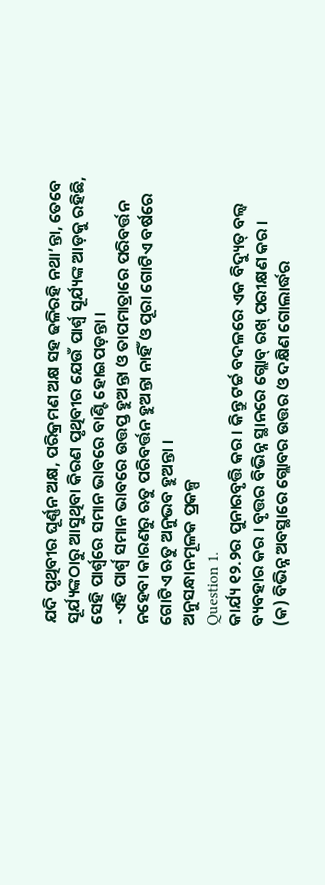ଯଦି ପୃଥିବୀର ଘୂର୍ଣ୍ଣନ ଅକ୍ଷ, ପରିକ୍ରମଣ ଅକ୍ଷ ସହ ଢଳିରହି ନଥା’ନ୍ତା, ତେବେ ସୂର୍ଯ୍ୟଙ୍କଠାରୁ ଆସୁଥିବା କିରଣ ପୃଥିବୀର ଯେଉଁ ପାର୍ଶ୍ୱ ସୂର୍ଯ୍ୟଙ୍କ ଆଡ଼କୁ ରହିଛି, ସେହି ପାର୍ଶ୍ଵରେ ସମାନ ଭାବରେ ବାଣ୍ଟି ହୋଇପଡ଼ନ୍ତା ।
- ଏହି ପାର୍ଶ୍ଵ ସମାନ ଭାବରେ ଉତ୍ତପ୍ତ ହୁଅନ୍ତା ଓ ତାପମାତ୍ରାରେ ପରିବର୍ତ୍ତନ ନହେବା କାରଣରୁ ଋତୁ ପରିବର୍ତ୍ତନ ହୁଅନ୍ତା ନାହିଁ ଓ ପୂରା ଗୋଟିଏ ବର୍ଷରେ ଗୋଟିଏ ଋତୁ ଅନୁଭବ ହୁଅନ୍ତା ।
ଅନୁସନ୍ଧାନମୂଳକ ପ୍ରକଳ୍ପ
Question 1.
କାର୍ଯ୍ୟ ୧୨.୨ର ପୁନାରବୃତ୍ତି କର । କିନ୍ତୁ ଟର୍ଚ୍ଚ ବଦଳରେ ଏକ ବିଦ୍ୟୁତ୍ ବଲ୍ବ ବ୍ୟବହାର କର । ବୃତ୍ତର ବିଭିନ୍ନ ସ୍ଥାନରେ ଗ୍ଲୋବ୍ ରଖ୍ ପରୀକ୍ଷଣ କର ।
(କ) ବିଭିନ୍ନ ଅବସ୍ଥାରେ ଗ୍ଲୋବର ଉତ୍ତର ଓ ଦକ୍ଷିଣ ଗୋଲାର୍ଦ୍ଧର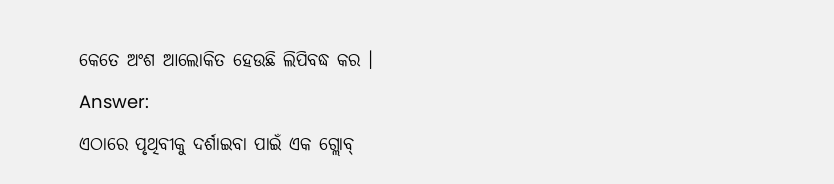କେତେ ଅଂଶ ଆଲୋକିତ ହେଉଛି ଲିପିବଦ୍ଧ କର ।
Answer:
ଏଠାରେ ପୃଥିବୀକୁ ଦର୍ଶାଇବା ପାଇଁ ଏକ ଗ୍ଲୋବ୍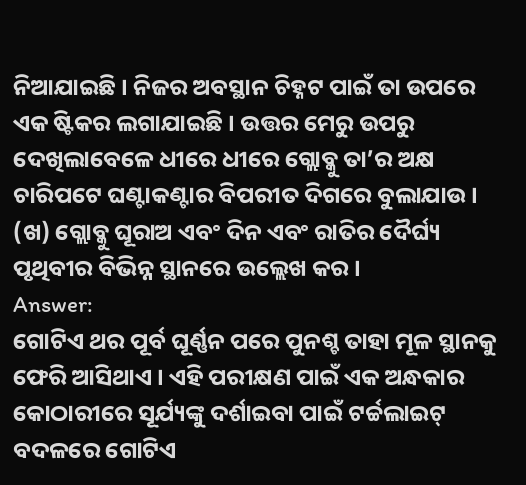ନିଆଯାଇଛି । ନିଜର ଅବସ୍ଥାନ ଚିହ୍ନଟ ପାଇଁ ତା ଉପରେ ଏକ ଷ୍ଟିକର ଲଗାଯାଇଛି । ଉତ୍ତର ମେରୁ ଉପରୁ ଦେଖିଲାବେଳେ ଧୀରେ ଧୀରେ ଗ୍ଲୋବ୍କୁ ତା’ର ଅକ୍ଷ ଚାରିପଟେ ଘଣ୍ଟାକଣ୍ଟାର ବିପରୀତ ଦିଗରେ ବୁଲାଯାଉ ।
(ଖ) ଗ୍ଲୋବ୍କୁ ଘୂରାଅ ଏବଂ ଦିନ ଏବଂ ରାତିର ଦୈର୍ଘ୍ୟ ପୃଥିବୀର ବିଭିନ୍ନ ସ୍ଥାନରେ ଉଲ୍ଲେଖ କର ।
Answer:
ଗୋଟିଏ ଥର ପୂର୍ବ ଘୂର୍ଣ୍ଣନ ପରେ ପୁନଶ୍ଚ ତାହା ମୂଳ ସ୍ଥାନକୁ ଫେରି ଆସିଥାଏ । ଏହି ପରୀକ୍ଷଣ ପାଇଁ ଏକ ଅନ୍ଧକାର କୋଠାରୀରେ ସୂର୍ଯ୍ୟଙ୍କୁ ଦର୍ଶାଇବା ପାଇଁ ଟର୍ଚ୍ଚଲାଇଟ୍ ବଦଳରେ ଗୋଟିଏ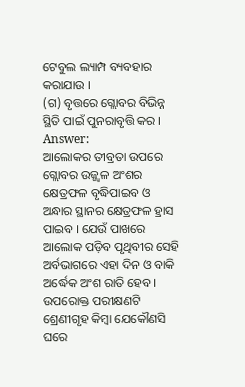ଟେବୁଲ ଲ୍ୟାମ୍ପ ବ୍ୟବହାର
କରାଯାଉ ।
(ଗ) ବୃତ୍ତରେ ଗ୍ଲୋବର ବିଭିନ୍ନ ସ୍ଥିତି ପାଇଁ ପୁନରାବୃତ୍ତି କର ।
Answer:
ଆଲୋକର ତୀବ୍ରତା ଉପରେ ଗ୍ଲୋବର ଉଜ୍ଜ୍ଵଳ ଅଂଶର କ୍ଷେତ୍ରଫଳ ବୃଦ୍ଧିପାଇବ ଓ ଅନ୍ଧାର ସ୍ଥାନର କ୍ଷେତ୍ରଫଳ ହ୍ରାସ ପାଇବ । ଯେଉଁ ପାଖରେ ଆଲୋକ ପଡ଼ିବ ପୃଥିବୀର ସେହି ଅର୍ବଭାଗରେ ଏହା ଦିନ ଓ ବାକି ଅର୍ଦ୍ଧେକ ଅଂଶ ରାତି ହେବ ।
ଉପରୋକ୍ତ ପରୀକ୍ଷଣଟି ଶ୍ରେଣୀଗୃହ କିମ୍ବା ଯେକୌଣସି ଘରେ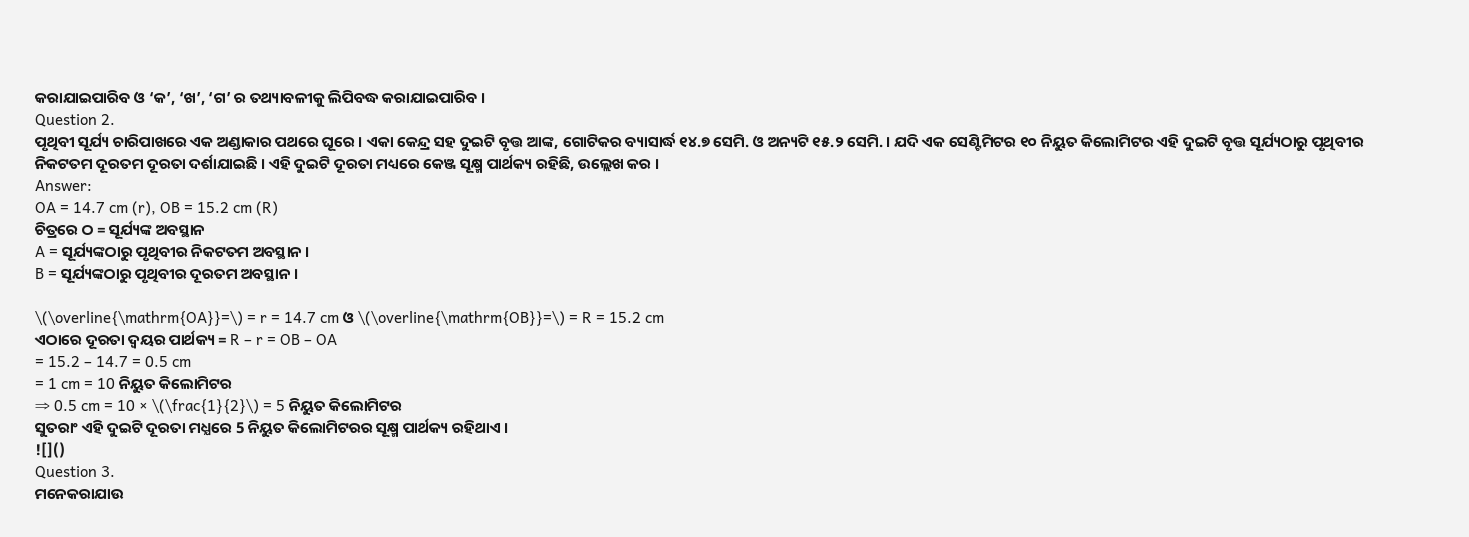କରାଯାଇପାରିବ ଓ ‘କ’, ‘ଖ’, ‘ଗ’ ର ତଥ୍ୟାବଳୀକୁ ଲିପିବଦ୍ଧ କରାଯାଇପାରିବ ।
Question 2.
ପୃଥିବୀ ସୂର୍ଯ୍ୟ ଚାରିପାଖରେ ଏକ ଅଣ୍ଡାକାର ପଥରେ ଘୂରେ । ଏକା କେନ୍ଦ୍ର ସହ ଦୁଇଟି ବୃତ୍ତ ଆଙ୍କ, ଗୋଟିକର ବ୍ୟାସାର୍ଦ୍ଧ ୧୪.୭ ସେମି. ଓ ଅନ୍ୟଟି ୧୫.୨ ସେମି. । ଯଦି ଏକ ସେଣ୍ଟିମିଟର ୧୦ ନିୟୁତ କିଲୋମିଟର ଏହି ଦୁଇଟି ବୃତ୍ତ ସୂର୍ଯ୍ୟଠାରୁ ପୃଥିବୀର ନିକଟତମ ଦୂରତମ ଦୂରତା ଦର୍ଶାଯାଇଛି । ଏହି ଦୁଇଟି ଦୂରତା ମଧ୍ୟରେ କେଞ୍ଜ ସୂକ୍ଷ୍ମ ପାର୍ଥକ୍ୟ ରହିଛି, ଉଲ୍ଲେଖ କର ।
Answer:
OA = 14.7 cm (r), OB = 15.2 cm (R)
ଚିତ୍ରରେ ଠ = ସୂର୍ଯ୍ୟଙ୍କ ଅବସ୍ଥାନ
A = ସୂର୍ଯ୍ୟଙ୍କଠାରୁ ପୃଥିବୀର ନିକଟତମ ଅବସ୍ଥାନ ।
B = ସୂର୍ଯ୍ୟଙ୍କଠାରୁ ପୃଥିବୀର ଦୂରତମ ଅବସ୍ଥାନ ।

\(\overline{\mathrm{OA}}=\) = r = 14.7 cm ଓ \(\overline{\mathrm{OB}}=\) = R = 15.2 cm
ଏଠାରେ ଦୂରତା ଦ୍ଵୟର ପାର୍ଥକ୍ୟ = R – r = OB – OA
= 15.2 – 14.7 = 0.5 cm
= 1 cm = 10 ନିୟୁତ କିଲୋମିଟର
⇒ 0.5 cm = 10 × \(\frac{1}{2}\) = 5 ନିୟୁତ କିଲୋମିଟର
ସୁତରାଂ ଏହି ଦୁଇଟି ଦୂରତା ମଧ୍ଯରେ 5 ନିୟୁତ କିଲୋମିଟରର ସୂକ୍ଷ୍ମ ପାର୍ଥକ୍ୟ ରହିଥାଏ ।
![]()
Question 3.
ମନେକରାଯାଉ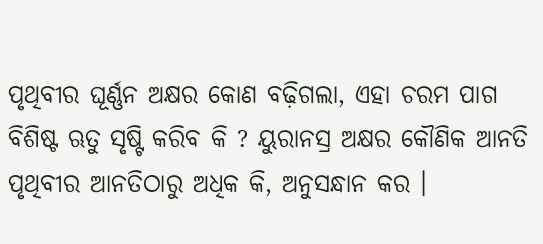ପୃଥିବୀର ଘୂର୍ଣ୍ଣନ ଅକ୍ଷର କୋଣ ବଢ଼ିଗଲା, ଏହା ଚରମ ପାଗ ବିଶିଷ୍ଟ ଋତୁ ସୃଷ୍ଟି କରିବ କି ? ୟୁରାନସ୍ର ଅକ୍ଷର କୌଣିକ ଆନତି ପୃଥିବୀର ଆନତିଠାରୁ ଅଧିକ କି, ଅନୁସନ୍ଧାନ କର ।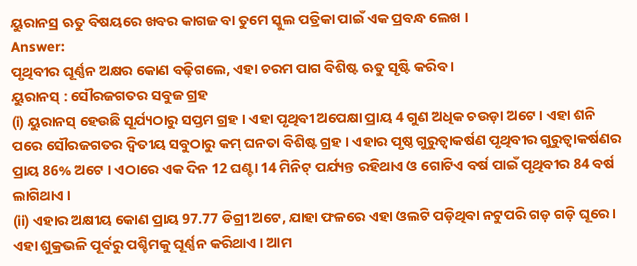ୟୁରାନସ୍ର ଋତୁ ବିଷୟରେ ଖବର କାଗଜ ବା ତୁମେ ସ୍କୁଲ ପତ୍ରିକା ପାଇଁ ଏକ ପ୍ରବନ୍ଧ ଲେଖ ।
Answer:
ପୃଥିବୀର ଘୂର୍ଣ୍ଣନ ଅକ୍ଷର କୋଣ ବଢ଼ିଗଲେ, ଏହା ଚରମ ପାଗ ବିଶିଷ୍ଟ ଋତୁ ସୃଷ୍ଟି କରିବ ।
ୟୁରାନସ୍ : ସୌରଜଗତର ସବୁଜ ଗ୍ରହ
(i) ୟୁରାନସ୍ ହେଉଛି ସୂର୍ଯ୍ୟଠାରୁ ସପ୍ତମ ଗ୍ରହ । ଏହା ପୃଥିବୀ ଅପେକ୍ଷା ପ୍ରାୟ 4 ଗୁଣ ଅଧିକ ଚଉଡ଼ା ଅଟେ । ଏହା ଶନି ପରେ ସୌରଜଗତର ଦ୍ଵିତୀୟ ସବୁଠାରୁ କମ୍ ଘନତା ବିଶିଷ୍ଟ ଗ୍ରହ । ଏହାର ପୃଷ୍ଠ ଗୁରୁତ୍ୱାକର୍ଷଣ ପୃଥିବୀର ଗୁରୁତ୍ୱାକର୍ଷଣର ପ୍ରାୟ 86% ଅଟେ । ଏଠାରେ ଏକ ଦିନ 12 ଘଣ୍ଟା 14 ମିନିଟ୍ ପର୍ଯ୍ୟନ୍ତ ରହିଥାଏ ଓ ଗୋଟିଏ ବର୍ଷ ପାଇଁ ପୃଥିବୀର 84 ବର୍ଷ ଲାଗିଥାଏ ।
(ii) ଏହାର ଅକ୍ଷୀୟ କୋଣ ପ୍ରାୟ 97.77 ଡିଗ୍ରୀ ଅଟେ, ଯାହା ଫଳରେ ଏହା ଓଲଟି ପଡ଼ିଥିବା ନଟୁପରି ଗଡ଼ ଗଡ଼ି ଘୂରେ । ଏହା ଶୁକ୍ରଭଳି ପୂର୍ବରୁ ପଶ୍ଚିମକୁ ଘୂର୍ଣ୍ଣନ କରିଥାଏ । ଆମ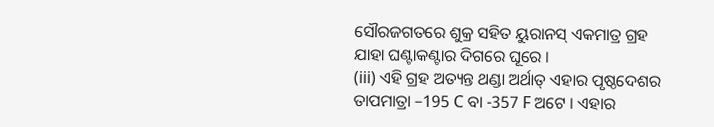ସୌରଜଗତରେ ଶୁକ୍ର ସହିତ ୟୁରାନସ୍ ଏକମାତ୍ର ଗ୍ରହ ଯାହା ଘଣ୍ଟାକଣ୍ଟାର ଦିଗରେ ଘୂରେ ।
(iii) ଏହି ଗ୍ରହ ଅତ୍ୟନ୍ତ ଥଣ୍ଡା ଅର୍ଥାତ୍ ଏହାର ପୃଷ୍ଠଦେଶର ତାପମାତ୍ରା –195 C ବା -357 F ଅଟେ । ଏହାର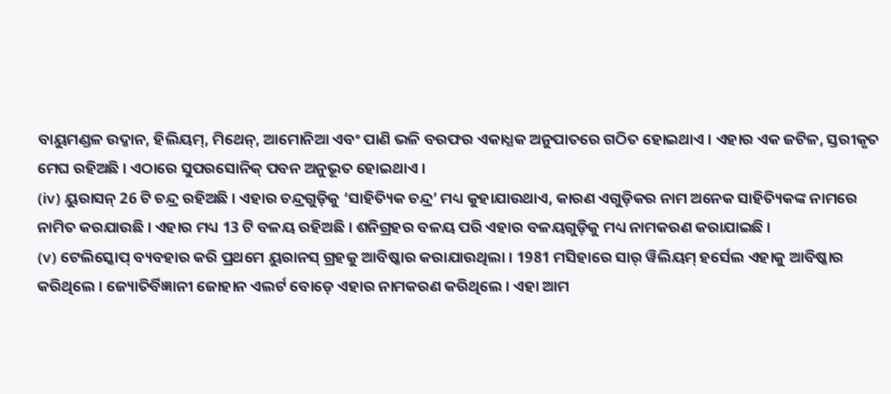ବାୟୁମଣ୍ଡଳ ଉଦ୍ଜାନ, ହିଲିୟମ୍, ମିଥେନ୍, ଆମୋନିଆ ଏବଂ ପାଣି ଭଳି ବରଫର ଏକାଧ୍ଯକ ଅନୁପାତରେ ଗଠିତ ହୋଇଥାଏ । ଏହାର ଏକ ଜଟିଳ, ସ୍ତରୀକୃତ ମେଘ ରହିଅଛି । ଏଠାରେ ସୁପରସୋନିକ୍ ପବନ ଅନୁଭୂତ ହୋଇଥାଏ ।
(iv) ୟୁରାସନ୍ 26 ଟି ଚନ୍ଦ୍ର ରହିଅଛି । ଏହାର ଚନ୍ଦ୍ରଗୁଡ଼ିକୁ ‘ସାହିତ୍ୟିକ ଚନ୍ଦ୍ର’ ମଧ୍ୟ କୁହାଯାଉଥାଏ, କାରଣ ଏଗୁଡ଼ିକର ନାମ ଅନେକ ସାହିତ୍ୟିକଙ୍କ ନାମରେ ନାମିତ କରଯାଉଛି । ଏହାର ମଧ୍ୟ 13 ଟି ବଳୟ ରହିଅଛି । ଶନିଗ୍ରହର ବଳୟ ପରି ଏହାର ବଳୟଗୁଡ଼ିକୁ ମଧ୍ୟ ନାମକରଣ କରାଯାଇଛି ।
(v) ଟେଲିସ୍କୋପ୍ ବ୍ୟବହାର କରି ପ୍ରଥମେ ୟୁରାନସ୍ ଗ୍ରହକୁ ଆବିଷ୍କାର କରାଯାଉଥିଲା । 1981 ମସିହାରେ ସାର୍ ୱିଲିୟମ୍ ହର୍ସେଲ ଏହାକୁ ଆବିଷ୍କାର କରିଥିଲେ । ଜ୍ୟୋତିର୍ବିଜ୍ଞାନୀ ଜୋହାନ ଏଲର୍ଟ ବୋଡ଼େ ଏହାର ନାମକରଣ କରିଥିଲେ । ଏହା ଆମ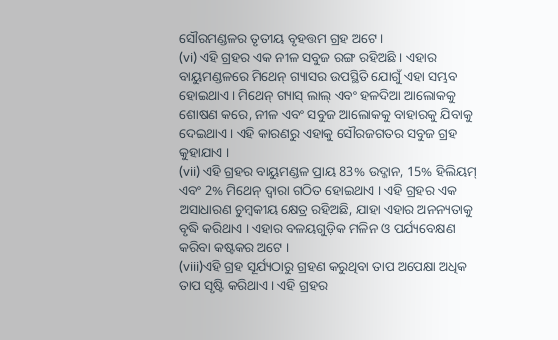ସୌରମଣ୍ଡଳର ତୃତୀୟ ବୃହତ୍ତମ ଗ୍ରହ ଅଟେ ।
(vi) ଏହି ଗ୍ରହର ଏକ ନୀଳ ସବୁଜ ରଙ୍ଗ ରହିଅଛି । ଏହାର ବାୟୁମଣ୍ଡଳରେ ମିଥେନ୍ ଗ୍ୟାସର ଉପସ୍ଥିତି ଯୋଗୁଁ ଏହା ସମ୍ଭବ ହୋଇଥାଏ । ମିଥେନ୍ ଗ୍ୟାସ୍ ଲାଲ୍ ଏବଂ ହଳଦିଆ ଆଲୋକକୁ ଶୋଷଣ କରେ, ନୀଳ ଏବଂ ସବୁଜ ଆଲୋକକୁ ବାହାରକୁ ଯିବାକୁ ଦେଇଥାଏ । ଏହି କାରଣରୁ ଏହାକୁ ସୌରଜଗତର ସବୁଜ ଗ୍ରହ କୁହାଯାଏ ।
(vii) ଏହି ଗ୍ରହର ବାୟୁମଣ୍ଡଳ ପ୍ରାୟ 83% ଉଦ୍ଜାନ, 15% ହିଲିୟମ୍ ଏବଂ 2% ମିଥେନ୍ ଦ୍ଵାରା ଗଠିତ ହୋଇଥାଏ । ଏହି ଗ୍ରହର ଏକ ଅସାଧାରଣ ଚୁମ୍ବକୀୟ କ୍ଷେତ୍ର ରହିଅଛି, ଯାହା ଏହାର ଅନନ୍ୟତାକୁ ବୃଦ୍ଧି କରିଥାଏ । ଏହାର ବଳୟଗୁଡ଼ିକ ମଳିନ ଓ ପର୍ଯ୍ୟବେକ୍ଷଣ କରିବା କଷ୍ଟକର ଅଟେ ।
(viii)ଏହି ଗ୍ରହ ସୂର୍ଯ୍ୟଠାରୁ ଗ୍ରହଣ କରୁଥିବା ତାପ ଅପେକ୍ଷା ଅଧିକ ତାପ ସୃଷ୍ଟି କରିଥାଏ । ଏହି ଗ୍ରହର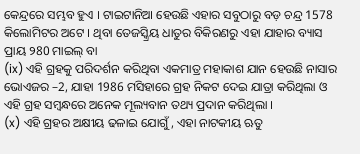କେନ୍ଦ୍ରରେ ସମ୍ଭବ ହୁଏ । ଟାଇଟାନିଆ ହେଉଛି ଏହାର ସବୁଠାରୁ ବଡ଼ ଚନ୍ଦ୍ର 1578 କିଲୋମିଟର ଅଟେ । ଥିବା ତେଜସ୍କ୍ରିୟ ଧାତୁର ବିକିରଣରୁ ଏହା ଯାହାର ବ୍ୟାସ ପ୍ରାୟ ୨80 ମାଇଲ୍ ବା
(ix) ଏହି ଗ୍ରହକୁ ପରିଦର୍ଶନ କରିଥିବା ଏକମାତ୍ର ମହାକାଶ ଯାନ ହେଉଛି ନାସାର ଭୋଏଜର –2, ଯାହା 1986 ମସିହାରେ ଗ୍ରହ ନିକଟ ଦେଇ ଯାତ୍ରା କରିଥିଲା ଓ ଏହି ଗ୍ରହ ସମ୍ବନ୍ଧରେ ଅନେକ ମୂଲ୍ୟବାନ ତଥ୍ୟ ପ୍ରଦାନ କରିଥିଲା ।
(x) ଏହି ଗ୍ରହର ଅକ୍ଷୀୟ ଢଳାଇ ଯୋଗୁଁ, ଏହା ନାଟକୀୟ ଋତୁ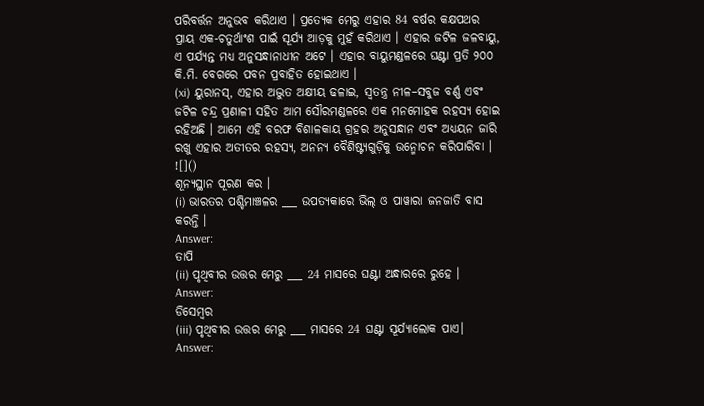ପରିବର୍ତ୍ତନ ଅନୁଭବ କରିଥାଏ । ପ୍ରତ୍ୟେକ ମେରୁ ଏହାର 84 ବର୍ଷର କକ୍ଷପଥର ପ୍ରାୟ ଏକ-ଚତୁର୍ଥାଂଶ ପାଇଁ ସୂର୍ଯ୍ୟ ଆଡ଼କୁ ମୁହଁ କରିଥାଏ । ଏହାର ଜଟିଳ ଜଳବାୟୁ, ଏ ପର୍ଯ୍ୟନ୍ତ ମଧ୍ଯ ଅନୁସନ୍ଧାନାଧୀନ ଅଟେ । ଏହାର ବାୟୁମଣ୍ଡଳରେ ଘଣ୍ଟା ପ୍ରତି ୨୦୦ କି.ମି. ବେଗରେ ପବନ ପ୍ରବାହିତ ହୋଇଥାଏ ।
(xi) ୟୁରାନସ୍, ଏହାର ଅଦ୍ଭୁତ ଅକ୍ଷୀୟ ଢଳାଇ, ସ୍ଵତନ୍ତ୍ର ନୀଳ–ସବୁଜ ବର୍ଣ୍ଣ ଏବଂ ଜଟିଳ ଚନ୍ଦ୍ର ପ୍ରଣାଳୀ ସହିତ ଆମ ସୌରମଣ୍ଡଳରେ ଏକ ମନମୋହକ ରହସ୍ୟ ହୋଇ ରହିଅଛି । ଆମେ ଏହି ବରଫ ବିଶାଳକାୟ ଗ୍ରହର ଅନୁସନ୍ଧାନ ଏବଂ ଅଧ୍ୟୟନ ଜାରି ରଖୁ ଏହାର ଅତୀତର ରହସ୍ୟ, ଅନନ୍ୟ ବୈଶିଷ୍ଟ୍ୟଗୁଡ଼ିକୁ ଉନ୍ମୋଚନ କରିପାରିବା ।
![]()
ଶୂନ୍ୟସ୍ଥାନ ପୂରଣ କର ।
(i) ଭାରତର ପଶ୍ଚିମାଞ୍ଚଳର ___ ଉପତ୍ୟକାରେ ଭିଲ୍ ଓ ପାୱାରା ଜନଜାତି ବାସ କରନ୍ତି ।
Answer:
ତାପି
(ii) ପୃଥିବୀର ଉତ୍ତର ମେରୁ ___ 24 ମାସରେ ଘଣ୍ଟା ଅନ୍ଧାରରେ ରୁହେ ।
Answer:
ଡିସେମ୍ବର
(iii) ପୃଥିବୀର ଉତ୍ତର ମେରୁ ___ ମାସରେ 24 ଘଣ୍ଟା ସୂର୍ଯ୍ୟାଲୋକ ପାଏ।
Answer: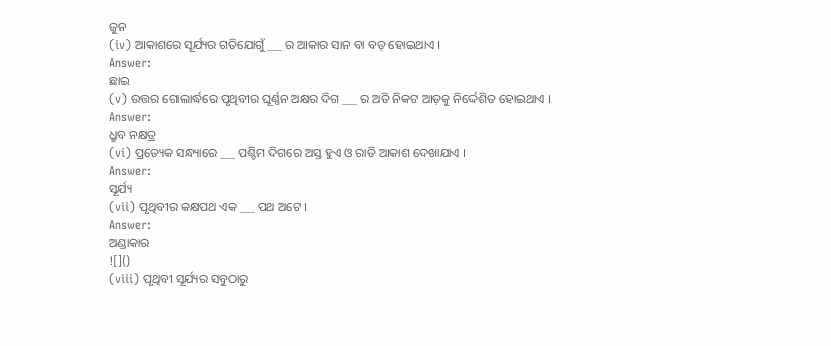ଜୁନ
(iv) ଆକାଶରେ ସୂର୍ଯ୍ୟର ଗତିଯୋଗୁଁ ___ ର ଆକାର ସାନ ବା ବଡ଼ ହୋଇଥାଏ ।
Answer:
ଛାଇ
(v) ଉତ୍ତର ଗୋଲାର୍ଦ୍ଧରେ ପୃଥିବୀର ଘୂର୍ଣ୍ଣନ ଅକ୍ଷର ଦିଗ ___ ର ଅତି ନିକଟ ଆଡ଼କୁ ନିର୍ଦ୍ଦେଶିତ ହୋଇଥାଏ ।
Answer:
ଧ୍ରୁବ ନକ୍ଷତ୍ର
(vi) ପ୍ରତ୍ୟେକ ସନ୍ଧ୍ୟାରେ ___ ପଶ୍ଚିମ ଦିଗରେ ଅସ୍ତ ହୁଏ ଓ ରାତି ଆକାଶ ଦେଖାଯାଏ ।
Answer:
ସୂର୍ଯ୍ୟ
(vii) ପୃଥିବୀର କକ୍ଷପଥ ଏକ ___ ପଥ ଅଟେ ।
Answer:
ଅଣ୍ଡାକାର
![]()
(viii) ପୃଥିବୀ ସୂର୍ଯ୍ୟର ସବୁଠାରୁ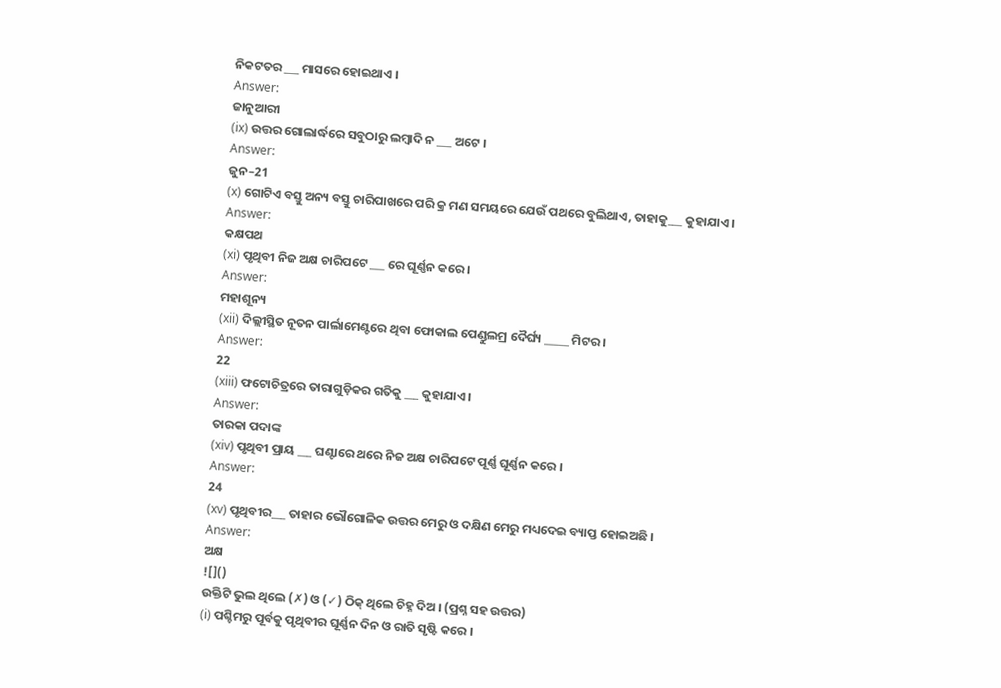ନିକଟତର ___ ମାସରେ ହୋଇଥାଏ ।
Answer:
ଜାନୁଆରୀ
(ix) ଉତ୍ତର ଗୋଲାର୍ଦ୍ଧରେ ସବୁଠାରୁ ଲମ୍ବାଦି ନ ___ ଅଟେ ।
Answer:
ଜୁନ–21
(x) ଗୋଟିଏ ବସ୍ତୁ ଅନ୍ୟ ବସ୍ତୁ ଚାରିପାଖରେ ପରି କ୍ର ମଣ ସମୟରେ ଯେଉଁ ପଥରେ ବୁଲିଥାଏ, ତାହାକୁ___ କୁହାଯାଏ ।
Answer:
କକ୍ଷପଥ
(xi) ପୃଥିବୀ ନିଜ ଅକ୍ଷ ଚାରିପଟେ ___ ରେ ଘୂର୍ଣ୍ଣନ କରେ ।
Answer:
ମହାଶୂନ୍ୟ
(xii) ଦିଲ୍ଲୀସ୍ଥିତ ନୂତନ ପାର୍ଲାମେଣ୍ଟରେ ଥିବା ଫୋକାଲ ପେଣ୍ଡୁଲମ୍ର ଦୈର୍ଘ୍ୟ _____ ମିଟର ।
Answer:
22
(xiii) ଫଟୋଚିତ୍ରରେ ତାରାଗୁଡ଼ିକର ଗତିକୁ ___ କୁହାଯାଏ ।
Answer:
ତାରକା ପଦାଙ୍କ
(xiv) ପୃଥିବୀ ପ୍ରାୟ ___ ଘଣ୍ଟାରେ ଥରେ ନିଜ ଅକ୍ଷ ଚାରିପଟେ ପୂର୍ଣ୍ଣ ଘୂର୍ଣ୍ଣନ କରେ ।
Answer:
24
(xv) ପୃଥିବୀର___ ତାହାର ଭୌଗୋଳିକ ଉତ୍ତର ମେରୁ ଓ ଦକ୍ଷିଣ ମେରୁ ମଧ୍ୟଦେଇ ବ୍ୟାପ୍ତ ହୋଇଅଛି ।
Answer:
ଅକ୍ଷ
![]()
ଉକ୍ତିଟି ଭୁଲ ଥିଲେ (✗) ଓ (✓) ଠିକ୍ ଥିଲେ ଚିହ୍ନ ଦିଅ । (ପ୍ରଶ୍ନ ସହ ଉତ୍ତର)
(i) ପଶ୍ଚିମରୁ ପୂର୍ବକୁ ପୃଥିବୀର ଘୂର୍ଣ୍ଣନ ଦିନ ଓ ରାତି ସୃଷ୍ଟି କରେ ।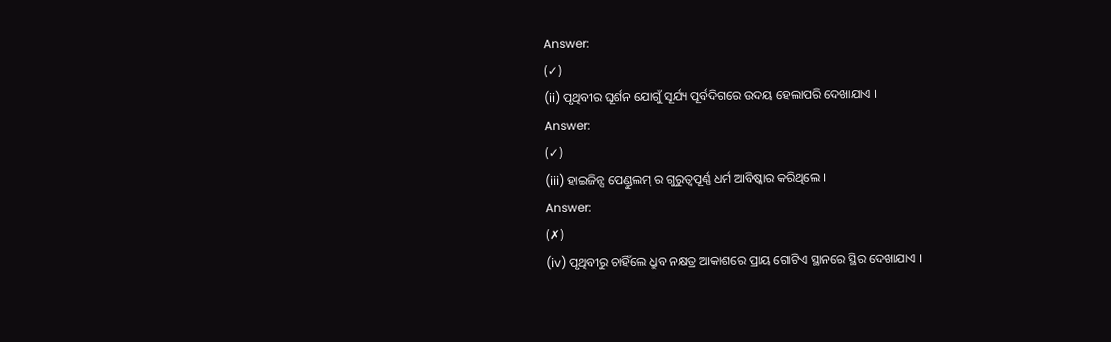Answer:
(✓)
(ii) ପୃଥିବୀର ଘୂର୍ଶନ ଯୋଗୁଁ ସୂର୍ଯ୍ୟ ପୂର୍ବଦିଗରେ ଉଦୟ ହେଲାପରି ଦେଖାଯାଏ ।
Answer:
(✓)
(iii) ହାଇଜିନ୍ସ ପେଣ୍ଡୁଲମ୍ ର ଗୁରୁତ୍ଵପୂର୍ଣ୍ଣ ଧର୍ମ ଆବିଷ୍କାର କରିଥିଲେ ।
Answer:
(✗)
(iv) ପୃଥିବୀରୁ ଚାହିଁଲେ ଧ୍ରୁବ ନକ୍ଷତ୍ର ଆକାଶରେ ପ୍ରାୟ ଗୋଟିଏ ସ୍ଥାନରେ ସ୍ଥିର ଦେଖାଯାଏ ।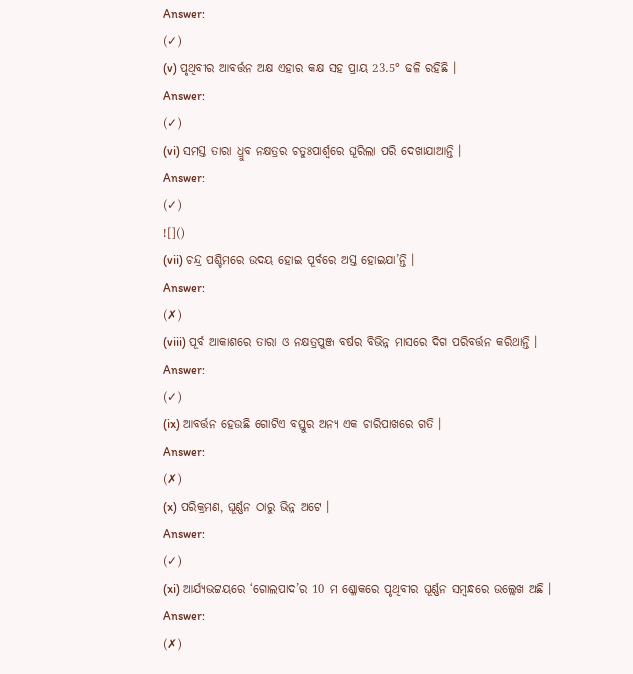Answer:
(✓)
(v) ପୃଥିବୀର ଆବର୍ତ୍ତନ ଅକ୍ଷ ଏହାର କକ୍ଷ ସହ ପ୍ରାୟ 23.5° ଢଳି ରହିଛି ।
Answer:
(✓)
(vi) ସମସ୍ତ ତାରା ଧ୍ରୁବ ନକ୍ଷତ୍ରର ଚତୁଃପାର୍ଶ୍ଵରେ ଘୂରିଲା ପରି ଦେଖାଯାଆନ୍ତି ।
Answer:
(✓)
![]()
(vii) ଚନ୍ଦ୍ର ପଶ୍ଚିମରେ ଉଦୟ ହୋଇ ପୂର୍ବରେ ଅସ୍ତ ହୋଇଯା’ନ୍ତି ।
Answer:
(✗)
(viii) ପୂର୍ବ ଆକାଶରେ ତାରା ଓ ନକ୍ଷତ୍ରପୁଞ୍ଜ ବର୍ଷର ବିଭିନ୍ନ ମାସରେ ଦିଗ ପରିବର୍ତ୍ତନ କରିଥାନ୍ତି ।
Answer:
(✓)
(ix) ଆବର୍ତ୍ତନ ହେଉଛି ଗୋଟିଏ ବସ୍ତୁର ଅନ୍ୟ ଏକ ଚାରିପାଖରେ ଗତି ।
Answer:
(✗)
(x) ପରିକ୍ରମଣ, ଘୂର୍ଣ୍ଣନ ଠାରୁ ଭିନ୍ନ ଅଟେ ।
Answer:
(✓)
(xi) ଆର୍ଯ୍ୟଭଟ୍ଟୟରେ ‘ଗୋଲପାଦ’ର 10 ମ ଶ୍ଳୋକରେ ପୃଥିବୀର ଘୂର୍ଣ୍ଣନ ସମ୍ବନ୍ଧରେ ଉଲ୍ଲେଖ ଅଛି ।
Answer:
(✗)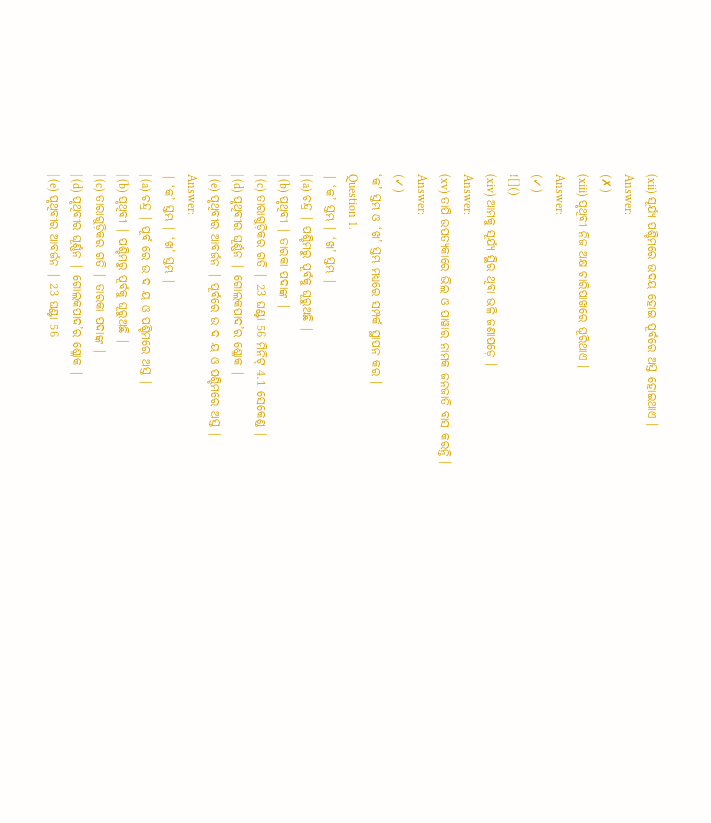(xii) ସୂର୍ଯ୍ୟ ପଶ୍ଚିମରେ ଉଦୟ ହୋଇ ପୂର୍ବରେ ଅସ୍ତ ହୋଇଥାଏ ।
Answer:
(✗)
(xiii) ପୃଥିବୀ ନିଜ ଅକ୍ଷ ଚାରିପାଖରେ ଘୂରିଥାଏ ।
Answer:
(✓)
![]()
(xiv) ଆମକୁ ସୂର୍ଯ୍ୟ ସ୍ଥିର ଥିବା ଭଳି ଜଣାପଡ଼େ ।
Answer:
(xv) ତାପି ଉପତ୍ୟକାରେ ଭିଲ ଓ ପାୱାର ନାମକ ଜନଜାତି ବାସ କରନ୍ତି ।
Answer:
(✓)
‘କ’ ସ୍ତମ୍ଭ ଓ ‘ଖ’ ସ୍ତମ୍ଭ ମଧ୍ଯରେ ସମ୍ପର୍କ ସ୍ଥାପନ କର ।
Question 1.
| ‘କ’ ସ୍ତମ୍ଭ | ‘ଖ’ ସ୍ତମ୍ଭ |
| (a) ଚନ୍ଦ୍ର | ପଶ୍ଚିମରୁ ପୂର୍ବକୁ ଘୂରୁଅଛି |
| (b) ପୃଥିବୀ | ତାରକା ପଦାଙ୍କ |
| (c) ତାରାଗୁଡ଼ିକର ଗତି | 23 ଘଣ୍ଟା 56 ମିନିଟ୍ 4.1 ସେକେଣ୍ଡ |
| (d) ପୃଥିବୀର ଘୂର୍ଣ୍ଣନ | ଗୋଲକପାଦ’ର ଶ୍ଳୋକ |
| (e) ପୃଥିବୀର ଆବର୍ଜନ | ପୂର୍ବରେ ଉ ଦ ୟ ଓ ପଶ୍ଚିମରେ ଅସ୍ତ |
Answer:
| ‘କ’ ସ୍ତମ୍ଭ | ‘ଖ’ ସ୍ତମ୍ଭ |
| (a) ଚନ୍ଦ୍ର | ପୂର୍ବ ରେ ଉ ଦ ୟ ଓ ପଶ୍ଚିମରେ ଅସ୍ତ |
| (b) ପୃଥିବୀ | ପଶ୍ଚିମରୁ ପୂର୍ବକୁ ଘୂରୁଅଛି |
| (c) ତାରାଗୁଡ଼ିକର ଗତି | ତାରକା ପଦାଙ୍କ |
| (d) ପୃଥିବୀର ଘୂର୍ଣ୍ଣନ | ଗୋଲକପାଦ’ର ଶ୍ଳୋକ |
| (e) ପୃଥିବୀର ଆବର୍ଜନ | 23 ଘଣ୍ଟା 56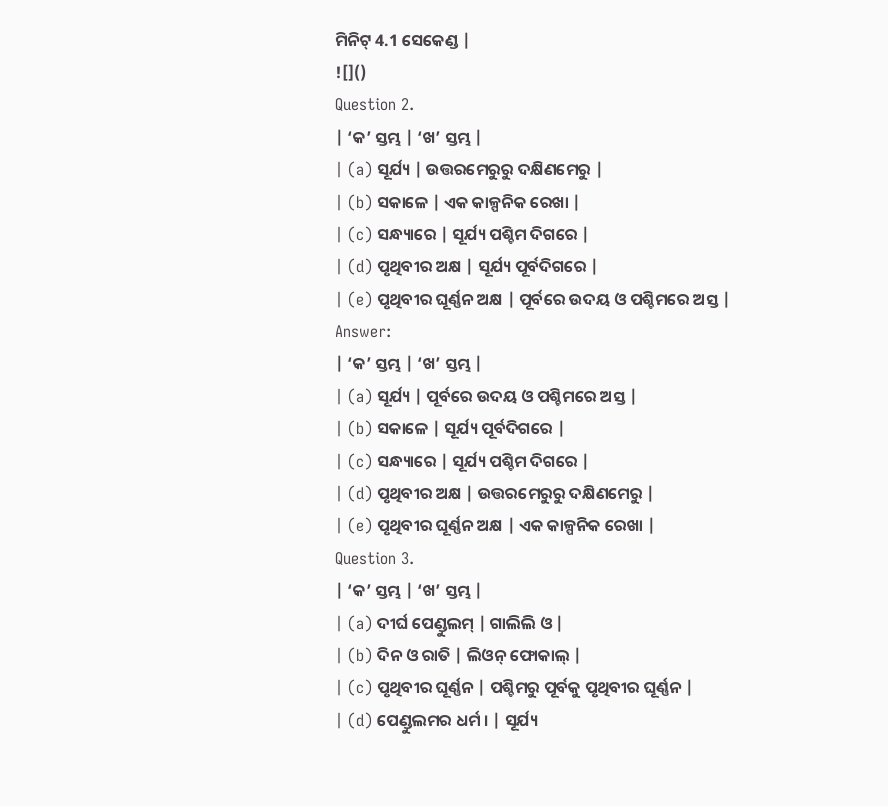ମିନିଟ୍ 4.1 ସେକେଣ୍ଡ |
![]()
Question 2.
| ‘କ’ ସ୍ତମ୍ଭ | ‘ଖ’ ସ୍ତମ୍ଭ |
| (a) ସୂର୍ଯ୍ୟ | ଉତ୍ତରମେରୁରୁ ଦକ୍ଷିଣମେରୁ |
| (b) ସକାଳେ | ଏକ କାଳ୍ପନିକ ରେଖା |
| (c) ସନ୍ଧ୍ୟାରେ | ସୂର୍ଯ୍ୟ ପଶ୍ଚିମ ଦିଗରେ |
| (d) ପୃଥିବୀର ଅକ୍ଷ | ସୂର୍ଯ୍ୟ ପୂର୍ବଦିଗରେ |
| (e) ପୃଥିବୀର ଘୂର୍ଣ୍ଣନ ଅକ୍ଷ | ପୂର୍ବରେ ଉଦୟ ଓ ପଶ୍ଚିମରେ ଅସ୍ତ |
Answer:
| ‘କ’ ସ୍ତମ୍ଭ | ‘ଖ’ ସ୍ତମ୍ଭ |
| (a) ସୂର୍ଯ୍ୟ | ପୂର୍ବରେ ଉଦୟ ଓ ପଶ୍ଚିମରେ ଅସ୍ତ |
| (b) ସକାଳେ | ସୂର୍ଯ୍ୟ ପୂର୍ବଦିଗରେ |
| (c) ସନ୍ଧ୍ୟାରେ | ସୂର୍ଯ୍ୟ ପଶ୍ଚିମ ଦିଗରେ |
| (d) ପୃଥିବୀର ଅକ୍ଷ | ଉତ୍ତରମେରୁରୁ ଦକ୍ଷିଣମେରୁ |
| (e) ପୃଥିବୀର ଘୂର୍ଣ୍ଣନ ଅକ୍ଷ | ଏକ କାଳ୍ପନିକ ରେଖା |
Question 3.
| ‘କ’ ସ୍ତମ୍ଭ | ‘ଖ’ ସ୍ତମ୍ଭ |
| (a) ଦୀର୍ଘ ପେଣ୍ଡୁଲମ୍ | ଗାଲିଲି ଓ |
| (b) ଦିନ ଓ ରାତି | ଲିଓନ୍ ଫୋକାଲ୍ |
| (c) ପୃଥିବୀର ଘୂର୍ଣ୍ଣନ | ପଶ୍ଚିମରୁ ପୂର୍ବକୁ ପୃଥିବୀର ଘୂର୍ଣ୍ଣନ |
| (d) ପେଣ୍ଡୁଲମର ଧର୍ମ । | ସୂର୍ଯ୍ୟ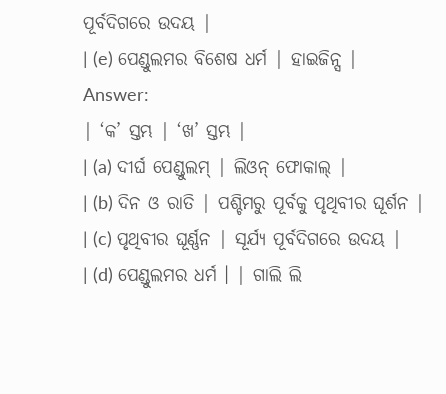ପୂର୍ବଦିଗରେ ଉଦୟ |
| (e) ପେଣ୍ଡୁଲମର ବିଶେଷ ଧର୍ମ | ହାଇଜିନ୍ସ |
Answer:
| ‘କ’ ସ୍ତମ୍ଭ | ‘ଖ’ ସ୍ତମ୍ଭ |
| (a) ଦୀର୍ଘ ପେଣ୍ଡୁଲମ୍ | ଲିଓନ୍ ଫୋକାଲ୍ |
| (b) ଦିନ ଓ ରାତି | ପଶ୍ଚିମରୁ ପୂର୍ବକୁ ପୃଥିବୀର ଘୂର୍ଶନ |
| (c) ପୃଥିବୀର ଘୂର୍ଣ୍ଣନ | ସୂର୍ଯ୍ୟ ପୂର୍ବଦିଗରେ ଉଦୟ |
| (d) ପେଣ୍ଡୁଲମର ଧର୍ମ । | ଗାଲି ଲି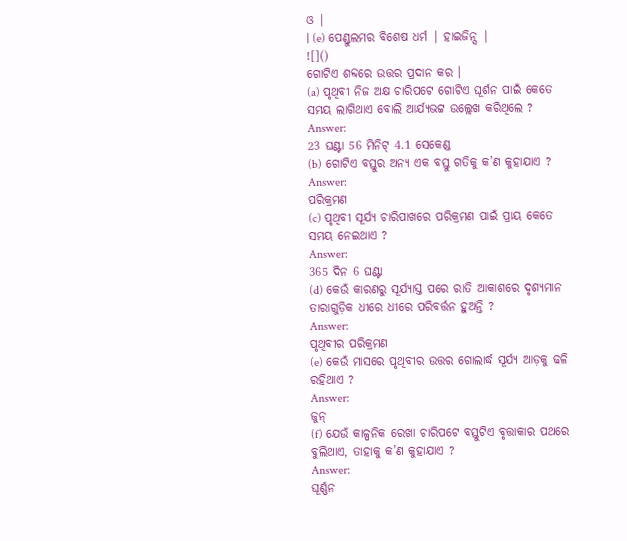ଓ |
| (e) ପେଣ୍ଡୁଲମର ବିଶେଷ ଧର୍ମ | ହାଇଜିନ୍ସ |
![]()
ଗୋଟିଏ ଶବ୍ଦରେ ଉତ୍ତର ପ୍ରଦାନ କର ।
(a) ପୃଥିବୀ ନିଜ ଅକ୍ଷ ଚାରିପଟେ ଗୋଟିଏ ଘୂର୍ଶନ ପାଇଁ କେତେ ସମୟ ଲାଗିଥାଏ ବୋଲି ଆର୍ଯ୍ୟଭଟ୍ଟ ଉଲ୍ଲେଖ କରିଥିଲେ ?
Answer:
23 ଘଣ୍ଟା 56 ମିନିଟ୍ 4.1 ସେକେଣ୍ଡ
(b) ଗୋଟିଏ ବସ୍ତୁର ଅନ୍ୟ ଏକ ବସ୍ତୁ ଗତିକୁ କ’ଣ କୁହାଯାଏ ?
Answer:
ପରିକ୍ରମଣ
(c) ପୃଥିବୀ ସୂର୍ଯ୍ୟ ଚାରିପାଖରେ ପରିକ୍ରମଣ ପାଇଁ ପ୍ରାୟ କେତେ ସମୟ ନେଇଥାଏ ?
Answer:
365 ଦିନ 6 ଘଣ୍ଟା
(d) କେଉଁ କାରଣରୁ ସୂର୍ଯ୍ୟାସ୍ତ ପରେ ରାତି ଆକାଶରେ ଦୃଶ୍ୟମାନ ତାରାଗୁଡ଼ିକ ଧୀରେ ଧୀରେ ପରିବର୍ତ୍ତନ ହୁଅନ୍ତି ?
Answer:
ପୃଥିବୀର ପରିକ୍ରମଣ
(e) କେଉଁ ମାସରେ ପୃଥିବୀର ଉତ୍ତର ଗୋଲାର୍ଦ୍ଧ ସୂର୍ଯ୍ୟ ଆଡ଼କୁ ଢଳି ରହିଥାଏ ?
Answer:
ଜୁନ୍
(f) ଯେଉଁ କାଳ୍ପନିକ ରେଖା ଚାରିପଟେ ବସ୍ତୁଟିଏ ବୃତ୍ତାକାର ପଥରେ ବୁଲିଥାଏ, ତାହାକୁ କ’ଣ କୁହାଯାଏ ?
Answer:
ଘୂର୍ଣ୍ଣନ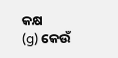କକ୍ଷ
(g) କେଉଁ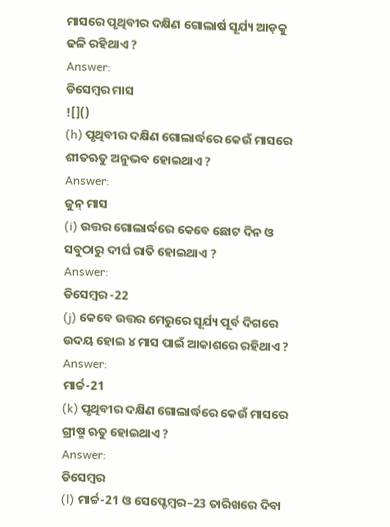ମାସରେ ପୃଥିବୀର ଦକ୍ଷିଣ ଗୋଲାର୍ଷ ସୂର୍ଯ୍ୟ ଆଡ଼କୁ ଢଳି ରହିଥାଏ ?
Answer:
ଡିସେମ୍ବର ମାସ
![]()
(h) ପୃଥିବୀର ଦକ୍ଷିଣ ଗୋଲାର୍ଦ୍ଧରେ କେଉଁ ମାସରେ ଶୀତଋତୁ ଅନୁଭବ ହୋଇଥାଏ ?
Answer:
ଜୁନ୍ ମାସ
(i) ଉତ୍ତର ଗୋଲାର୍ଦ୍ଧରେ କେବେ ଛୋଟ ଦିନ ଓ ସବୁଠାରୁ ଦୀର୍ଘ ରାତି ହୋଇଥାଏ ?
Answer:
ଡିସେମ୍ବର -22
(j) କେବେ ଉତ୍ତର ମେରୁରେ ସୂର୍ଯ୍ୟ ପୂର୍ବ ଦିଗରେ ଉଦୟ ହୋଇ ୪ ମାସ ପାଇଁ ଆକାଶରେ ରହିଥାଏ ?
Answer:
ମାର୍ଚ୍ଚ-21
(k) ପୃଥିବୀର ଦକ୍ଷିଣ ଗୋଲାର୍ଦ୍ଧରେ କେଉଁ ମାସରେ ଗ୍ରୀଷ୍ମ ଋତୁ ହୋଇଥାଏ ?
Answer:
ଡିସେମ୍ବର
(l) ମାର୍ଚ୍ଚ-21 ଓ ସେପ୍ଟେମ୍ବର–23 ତାରିଖରେ ଦିବା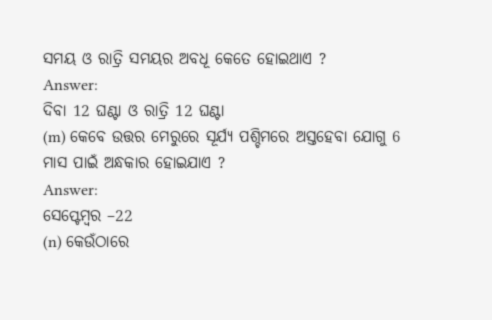ସମୟ ଓ ରାତ୍ରି ସମୟର ଅବଧୂ କେତେ ହୋଇଥାଏ ?
Answer:
ଦିବା 12 ଘଣ୍ଟା ଓ ରାତ୍ରି 12 ଘଣ୍ଟା
(m) କେବେ ଉତ୍ତର ମେରୁରେ ସୂର୍ଯ୍ୟ ପଶ୍ଚିମରେ ଅସ୍ତହେବା ଯୋଗୁ 6 ମାସ ପାଇଁ ଅନ୍ଧକାର ହୋଇଯାଏ ?
Answer:
ସେପ୍ଟେମ୍ବର –22
(n) କେଉଁଠାରେ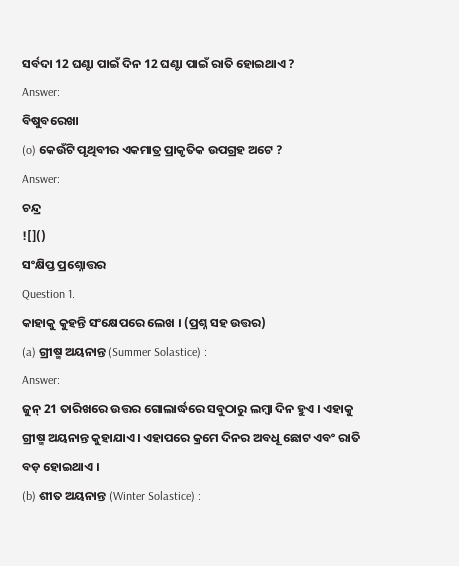ସର୍ବଦା 12 ଘଣ୍ଟା ପାଇଁ ଦିନ 12 ଘଣ୍ଟା ପାଇଁ ରାତି ହୋଇଥାଏ ?
Answer:
ବିଷୁବରେଖା
(o) କେଉଁଟି ପୃଥିବୀର ଏକମାତ୍ର ପ୍ରାକୃତିକ ଉପଗ୍ରହ ଅଟେ ?
Answer:
ଚନ୍ଦ୍ର
![]()
ସଂକ୍ଷିପ୍ତ ପ୍ରଶ୍ନୋତ୍ତର
Question 1.
କାହାକୁ କୁହନ୍ତି ସଂକ୍ଷେପରେ ଲେଖ । (ପ୍ରଶ୍ନ ସହ ଉତ୍ତର)
(a) ଗ୍ରୀଷ୍ମ ଅୟନାନ୍ତ (Summer Solastice) :
Answer:
ଜୁନ୍ 21 ତାରିଖରେ ଉତ୍ତର ଗୋଲାର୍ଦ୍ଧରେ ସବୁଠାରୁ ଲମ୍ବା ଦିନ ହୁଏ । ଏହାକୁ ଗ୍ରୀଷ୍ମ ଅୟନାନ୍ତ କୁହାଯାଏ । ଏହାପରେ କ୍ରମେ ଦିନର ଅବଧୂ ଛୋଟ ଏବଂ ରାତି ବଡ଼ ହୋଇଥାଏ ।
(b) ଶୀତ ଅୟନାନ୍ତ (Winter Solastice) :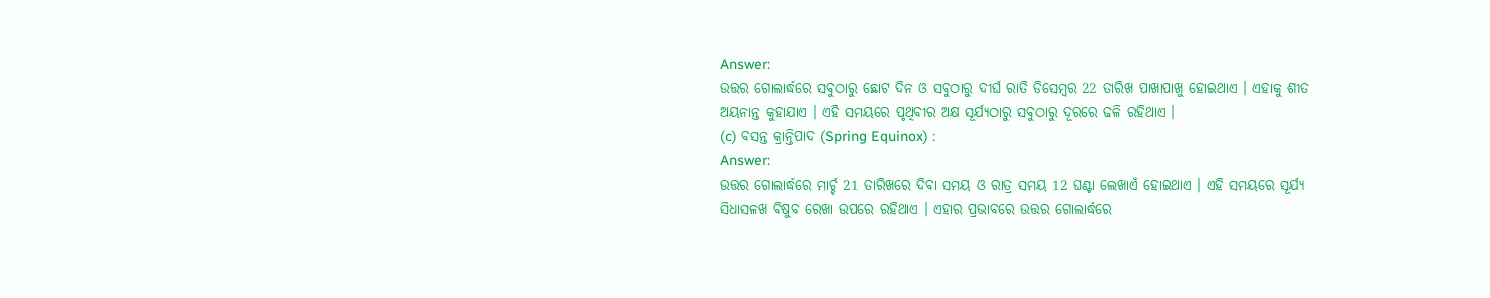Answer:
ଉତ୍ତର ଗୋଲାର୍ଦ୍ଧରେ ସବୁଠାରୁ ଛୋଟ ଦିନ ଓ ସବୁଠାରୁ ଦୀର୍ଘ ରାତି ଡିସେମ୍ବର 22 ତାରିଖ ପାଖାପାଖୁ ହୋଇଥାଏ । ଏହାକୁ ଶୀତ ଅୟନାନ୍ତ କୁହାଯାଏ । ଏହି ସମୟରେ ପୃଥିବୀର ଅକ୍ଷ ସୂର୍ଯ୍ୟଠାରୁ ସବୁଠାରୁ ଦୂରରେ ଢଳି ରହିଥାଏ ।
(c) ବସନ୍ତ କ୍ରାନ୍ତିପାଦ (Spring Equinox) :
Answer:
ଉତ୍ତର ଗୋଲାର୍ଦ୍ଧରେ ମାର୍ଚ୍ଚ 21 ତାରିଖରେ ଦିବା ସମୟ ଓ ରାତ୍ର ସମୟ 12 ଘଣ୍ଟା ଲେଖାଏଁ ହୋଇଥାଏ । ଏହି ସମୟରେ ସୂର୍ଯ୍ୟ ସିଧାସଳଖ ବିଷୁବ ରେଖା ଉପରେ ରହିଥାଏ । ଏହାର ପ୍ରଭାବରେ ଉତ୍ତର ଗୋଲାର୍ଦ୍ଧରେ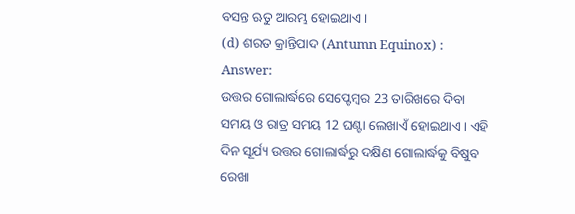ବସନ୍ତ ଋତୁ ଆରମ୍ଭ ହୋଇଥାଏ ।
(d) ଶରତ କ୍ରାନ୍ତିପାଦ (Antumn Equinox) :
Answer:
ଉତ୍ତର ଗୋଲାର୍ଦ୍ଧରେ ସେପ୍ଟେମ୍ବର 23 ତାରିଖରେ ଦିବା ସମୟ ଓ ରାତ୍ର ସମୟ 12 ଘଣ୍ଟା ଲେଖାଏଁ ହୋଇଥାଏ । ଏହି ଦିନ ସୂର୍ଯ୍ୟ ଉତ୍ତର ଗୋଲାର୍ଦ୍ଧରୁ ଦକ୍ଷିଣ ଗୋଲାର୍ଦ୍ଧକୁ ବିଷୁବ ରେଖା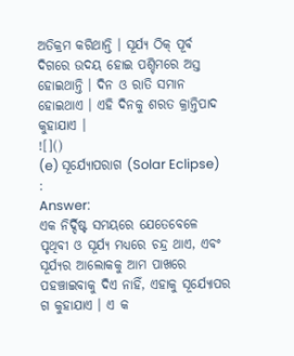ଅତିକ୍ରମ କରିଥାନ୍ତି । ସୂର୍ଯ୍ୟ ଠିକ୍ ପୂର୍ବ
ଦିଗରେ ଉଦୟ ହୋଇ ପଶ୍ଚିମରେ ଅସ୍ତ ହୋଇଥାନ୍ତି । ଦିନ ଓ ରାତି ସମାନ ହୋଇଥାଏ । ଏହି ଦିନକୁ ଶରତ କ୍ରାନ୍ତିପାଦ କୁହାଯାଏ ।
![]()
(e) ସୂର୍ଯ୍ୟୋପରାଗ (Solar Eclipse) :
Answer:
ଏକ ନିର୍ଦ୍ଦିଷ୍ଟ ସମୟରେ ଯେତେବେଳେ ପୃଥିବୀ ଓ ସୂର୍ଯ୍ୟ ମଧ୍ୟରେ ଚନ୍ଦ୍ର ଥାଏ, ଏବଂ ସୂର୍ଯ୍ୟର ଆଲୋକକୁ ଆମ ପାଖରେ ପହଞ୍ଚାଇବାକୁ ଦିଏ ନାହିଁ, ଏହାକୁ ସୂର୍ଯ୍ୟୋପର ଗ କୁହାଯାଏ । ଏ କ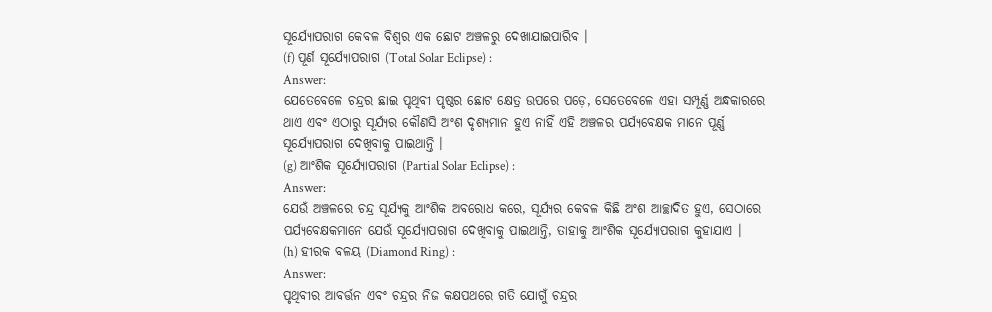ସୂର୍ଯ୍ୟୋପରାଗ କେବଳ ବିଶ୍ଵର ଏକ ଛୋଟ ଅଞ୍ଚଳରୁ ଦେଖାଯାଇପାରିବ ।
(f) ପୂର୍ଣ ସୂର୍ଯ୍ୟୋପରାଗ (Total Solar Eclipse) :
Answer:
ଯେତେବେଳେ ଚନ୍ଦ୍ରର ଛାଇ ପୃଥିବୀ ପୃଷ୍ଠର ଛୋଟ କ୍ଷେତ୍ର ଉପରେ ପଡ଼େ, ସେତେବେଳେ ଏହା ସମ୍ପୂର୍ଣ୍ଣ ଅନ୍ଧକାରରେ ଥାଏ ଏବଂ ଏଠାରୁ ସୂର୍ଯ୍ୟର କୌଣସି ଅଂଶ ଦୃଶ୍ୟମାନ ହୁଏ ନାହିଁ ଏହି ଅଞ୍ଚଳର ପର୍ଯ୍ୟବେକ୍ଷକ ମାନେ ପୂର୍ଣ୍ଣ ସୂର୍ଯ୍ୟୋପରାଗ ଦେଖିବାକୁ ପାଇଥାନ୍ତି ।
(g) ଆଂଶିକ ସୂର୍ଯ୍ୟୋପରାଗ (Partial Solar Eclipse) :
Answer:
ଯେଉଁ ଅଞ୍ଚଳରେ ଚନ୍ଦ୍ର ସୂର୍ଯ୍ୟକୁ ଆଂଶିକ ଅବରୋଧ କରେ, ସୂର୍ଯ୍ୟର କେବଳ କିଛି ଅଂଶ ଆଚ୍ଛାଦିତ ହୁଏ, ସେଠାରେ ପର୍ଯ୍ୟବେକ୍ଷକମାନେ ଯେଉଁ ସୂର୍ଯ୍ୟୋପରାଗ ଦେଖିବାକୁ ପାଇଥାନ୍ତି, ତାହାକୁ ଆଂଶିକ ସୂର୍ଯ୍ୟୋପରାଗ କୁହାଯାଏ ।
(h) ହୀରକ ବଳୟ (Diamond Ring) :
Answer:
ପୃଥିବୀର ଆବର୍ତ୍ତନ ଏବଂ ଚନ୍ଦ୍ରର ନିଜ କକ୍ଷପଥରେ ଗତି ଯୋଗୁଁ ଚନ୍ଦ୍ରର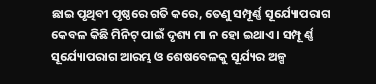ଛାଇ ପୃଥିବୀ ପୃଷ୍ଠରେ ଗତି କରେ, ତେଣୁ ସମ୍ପୂର୍ଣ୍ଣ ସୂର୍ଯ୍ୟୋପରାଗ କେବଳ କିଛି ମିନିଟ୍ ପାଇଁ ଦୃଶ୍ୟ ମା ନ ହୋ ଇଥାଏ । ସମ୍ପୂ ର୍ଣ୍ଣ ସୂର୍ଯ୍ୟୋପରାଗ ଆରମ୍ଭ ଓ ଶେଷବେଳକୁ ସୂର୍ଯ୍ୟର ଅଳ୍ପ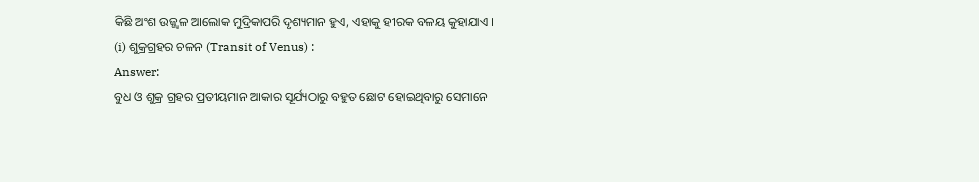କିଛି ଅଂଶ ଉଜ୍ଜ୍ଵଳ ଆଲୋକ ମୁଦ୍ରିକାପରି ଦୃଶ୍ୟମାନ ହୁଏ, ଏହାକୁ ହୀରକ ବଳୟ କୁହାଯାଏ ।
(i) ଶୁକ୍ରଗ୍ରହର ଚଳନ (Transit of Venus) :
Answer:
ବୁଧ ଓ ଶୁକ୍ର ଗ୍ରହର ପ୍ରତୀୟମାନ ଆକାର ସୂର୍ଯ୍ୟଠାରୁ ବହୁତ ଛୋଟ ହୋଇଥିବାରୁ ସେମାନେ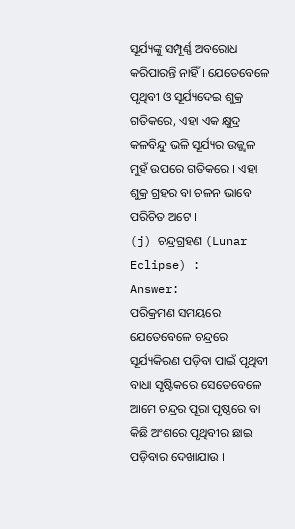ସୂର୍ଯ୍ୟଙ୍କୁ ସମ୍ପୂର୍ଣ୍ଣ ଅବରୋଧ କରିପାରନ୍ତି ନାହିଁ । ଯେତେବେଳେ ପୃଥିବୀ ଓ ସୂର୍ଯ୍ୟଦେଇ ଶୁକ୍ର ଗତିକରେ, ଏହା ଏକ କ୍ଷୁଦ୍ର କଳବିନ୍ଦୁ ଭଳି ସୂର୍ଯ୍ୟର ଉଜ୍ଜ୍ଵଳ ମୁହଁ ଉପରେ ଗତିକରେ । ଏହା ଶୁକ୍ର ଗ୍ରହର ବା ଚଳନ ଭାବେ ପରିଚିତ ଅଟେ ।
(j) ଚନ୍ଦ୍ରଗ୍ରହଣ (Lunar Eclipse) :
Answer:
ପରିକ୍ରମଣ ସମୟରେ ଯେତେବେଳେ ଚନ୍ଦ୍ରରେ ସୂର୍ଯ୍ୟକିରଣ ପଡ଼ିବା ପାଇଁ ପୃଥିବୀ ବାଧା ସୃଷ୍ଟିକରେ ସେତେବେଳେ ଆମେ ଚନ୍ଦ୍ରର ପୂରା ପୃଷ୍ଠରେ ବା କିଛି ଅଂଶରେ ପୃଥିବୀର ଛାଇ ପଡ଼ିବାର ଦେଖାଯାଉ ।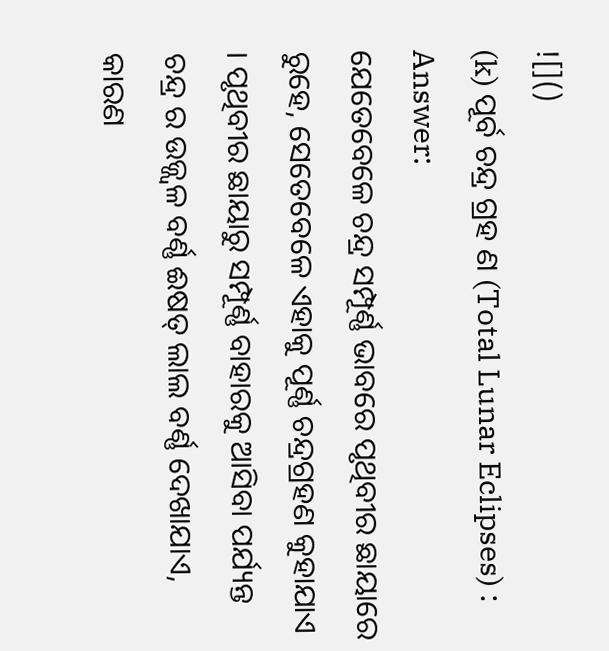![]()
(k) ପୂର୍ବ ଚନ୍ଦ୍ର ଗ୍ରହ ଣ (Total Lunar Eclipses) :
Answer:
ଯେତେବେଳେ ଚନ୍ଦ୍ର ସମ୍ପୂର୍ଣ୍ଣ ଭାବରେ ପୃଥିବୀର ଛାୟାରେ ରୁହେ, ସେତେବେଳେ ଏହାକୁ ପୂର୍ଣ୍ଣ ଚନ୍ଦ୍ରଗ୍ରହଣ କୁହାଯାଏ । ପୃଥିବୀର ଛାୟାରୁ ସମ୍ପୂର୍ଣ୍ଣ ବାହାରକୁ ଆସିବା ପର୍ଯ୍ୟନ୍ତ ଚନ୍ଦ୍ର ର ଉଜ୍ଜ୍ଵଳ ବର୍ଣ୍ଣ ଈଷତ୍ ଲାଲ ବର୍ଣ୍ଣ ଦେଖାଯାଏ, କାରଣ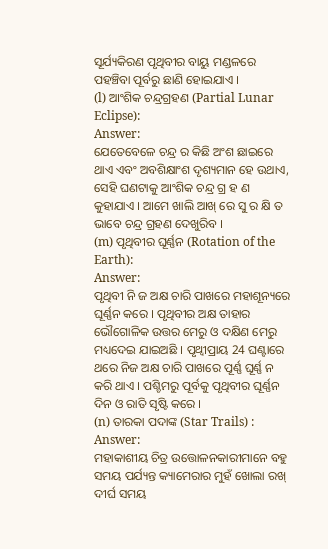ସୂର୍ଯ୍ୟକିରଣ ପୃଥିବୀର ବାୟୁ ମଣ୍ଡଳରେ ପହଞ୍ଚିବା ପୂର୍ବରୁ ଛାଣି ହୋଇଯାଏ ।
(l) ଆଂଶିକ ଚନ୍ଦ୍ରଗ୍ରହଣ (Partial Lunar Eclipse):
Answer:
ଯେତେବେଳେ ଚନ୍ଦ୍ର ର କିଛି ଅଂଶ ଛାଇରେ ଥାଏ ଏବଂ ଅବଶିକ୍ଷାଂଶ ଦୃଶ୍ୟମାନ ହେ ଉଥାଏ, ସେହି ଘଣଟାକୁ ଆଂଶିକ ଚନ୍ଦ୍ର ଗ୍ର ହ ଣ କୁହାଯାଏ । ଆମେ ଖାଲି ଆଖ୍ ରେ ସୁ ର କ୍ଷି ତ ଭାବେ ଚନ୍ଦ୍ର ଗ୍ରହଣ ଦେଖୁରିବ ।
(m) ପୃଥିବୀର ଘୂର୍ଣ୍ଣନ (Rotation of the Earth):
Answer:
ପୃଥିବୀ ନି ଜ ଅକ୍ଷ ଚାରି ପାଖରେ ମହାଶୂନ୍ୟରେ ଘୂର୍ଣ୍ଣନ କରେ । ପୃଥିବୀର ଅକ୍ଷ ତାହାର ଭୌଗୋଳିକ ଉତ୍ତର ମେରୁ ଓ ଦକ୍ଷିଣ ମେରୁ ମଧ୍ୟଦେଇ ଯାଇଅଛି । ପୃଥ୍ବୀପ୍ରାୟ 24 ଘଣ୍ଟାରେ ଥରେ ନିଜ ଅକ୍ଷ ଚାରି ପାଖରେ ପୂର୍ଣ୍ଣ ଘୂର୍ଣ୍ଣ ନ କରି ଥାଏ । ପଶ୍ଚିମରୁ ପୂର୍ବକୁ ପୃଥିବୀର ଘୂର୍ଣ୍ଣନ ଦିନ ଓ ରାତି ସୃଷ୍ଟି କରେ ।
(n) ତାରକା ପଦାଙ୍କ (Star Trails) :
Answer:
ମହାକାଶୀୟ ଚିତ୍ର ଉତ୍ତୋଳନକାରୀମାନେ ବହୁ ସମୟ ପର୍ଯ୍ୟନ୍ତ କ୍ୟାମେରାର ମୁହଁ ଖୋଲା ରଖ୍ ଦୀର୍ଘ ସମୟ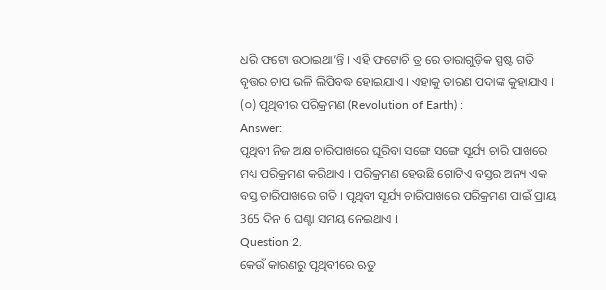ଧରି ଫଟୋ ଉଠାଇଥା’ନ୍ତି । ଏହି ଫଟୋଚି ତ୍ର ରେ ତାରାଗୁଡ଼ିକ ସ୍ପଷ୍ଟ ଗତି ବୃତ୍ତର ଚାପ ଭଳି ଲିପିବଦ୍ଧ ହୋଇଯାଏ । ଏହାକୁ ତାରଣ ପଦାଙ୍କ କୁହାଯାଏ ।
(୦) ପୃଥିବୀର ପରିକ୍ରମଣ (Revolution of Earth) :
Answer:
ପୃଥିବୀ ନିଜ ଅକ୍ଷ ଚାରିପାଖରେ ଘୂରିବା ସଙ୍ଗେ ସଙ୍ଗେ ସୂର୍ଯ୍ୟ ଚାରି ପାଖରେ ମଧ୍ୟ ପରିକ୍ରମଣ କରିଥାଏ । ପରିକ୍ରମଣ ହେଉଛି ଗୋଟିଏ ବସ୍ତର ଅନ୍ୟ ଏକ ବସ୍ତ ଚାରିପାଖରେ ଗତି । ପୃଥିବୀ ସୂର୍ଯ୍ୟ ଚାରିପାଖରେ ପରିକ୍ରମଣ ପାଇଁ ପ୍ରାୟ 365 ଦିନ 6 ଘଣ୍ଟା ସମୟ ନେଇଥାଏ ।
Question 2.
କେଉଁ କାରଣରୁ ପୃଥିବୀରେ ଋତୁ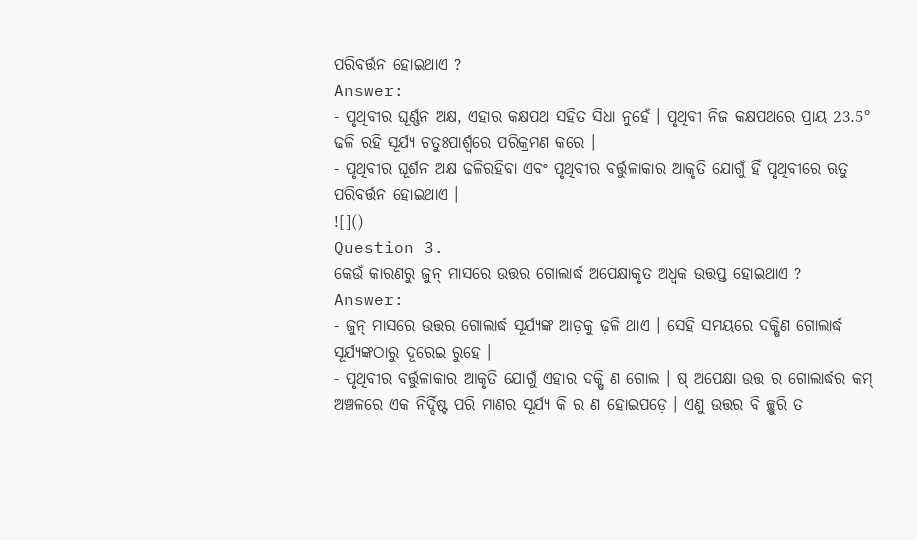ପରିବର୍ତ୍ତନ ହୋଇଥାଏ ?
Answer:
- ପୃଥିବୀର ଘୂର୍ଣ୍ଣନ ଅକ୍ଷ, ଏହାର କକ୍ଷପଥ ସହିତ ସିଧା ନୁହେଁ । ପୃଥିବୀ ନିଜ କକ୍ଷପଥରେ ପ୍ରାୟ 23.5° ଢଳି ରହି ସୂର୍ଯ୍ୟ ଚତୁଃପାର୍ଶ୍ଵରେ ପରିକ୍ରମଣ କରେ ।
- ପୃଥିବୀର ଘୂର୍ଶନ ଅକ୍ଷ ଢଳିରହିବା ଏବଂ ପୃଥିବୀର ବର୍ତ୍ତୁଳାକାର ଆକୃତି ଯୋଗୁଁ ହିଁ ପୃଥିବୀରେ ଋତୁ ପରିବର୍ତ୍ତନ ହୋଇଥାଏ ।
![]()
Question 3.
କେଉଁ କାରଣରୁ ଜୁନ୍ ମାସରେ ଉତ୍ତର ଗୋଲାର୍ଦ୍ଧ ଅପେକ୍ଷାକୃତ ଅଧ୍ବକ ଉତ୍ତପ୍ତ ହୋଇଥାଏ ?
Answer:
- ଜୁନ୍ ମାସରେ ଉତ୍ତର ଗୋଲାର୍ଦ୍ଧ ସୂର୍ଯ୍ୟଙ୍କ ଆଡ଼କୁ ଢ଼ଳି ଥାଏ । ସେହି ସମୟରେ ଦକ୍ଷିଣ ଗୋଲାର୍ଦ୍ଧ ସୂର୍ଯ୍ୟଙ୍କଠାରୁ ଦୂରେଇ ରୁହେ ।
- ପୃଥିବୀର ବର୍ତ୍ତୁଳାକାର ଆକୃତି ଯୋଗୁଁ ଏହାର ଦକ୍ଷି ଣ ଗୋଲ । ଷ୍ ଅପେକ୍ଷା ଉତ୍ତ ର ଗୋଲାର୍ଦ୍ଧର କମ୍ ଅଞ୍ଚଳରେ ଏକ ନିର୍ଦ୍ଦିଷ୍ଟ ପରି ମାଣର ସୂର୍ଯ୍ୟ କି ର ଣ ହୋଇପଡ଼େ । ଏଣୁ ଉତ୍ତର ବି ଚ୍ଛୁରି ତ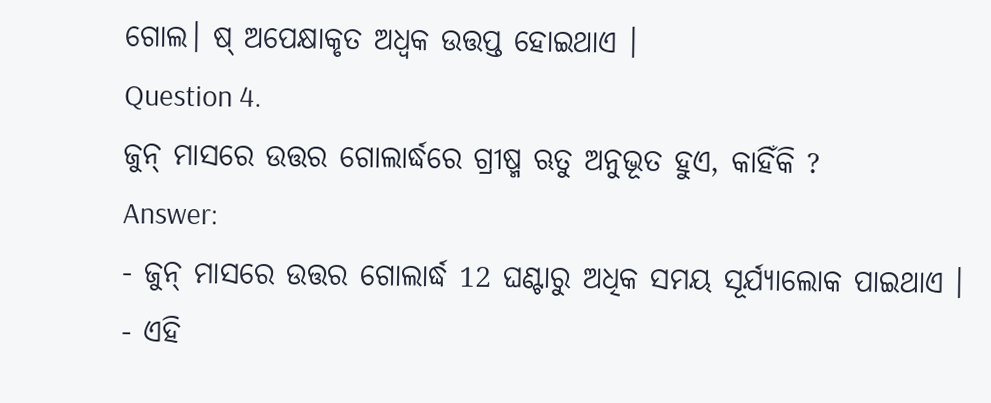ଗୋଲ। ଷ୍ ଅପେକ୍ଷାକୃତ ଅଧ୍ବକ ଉତ୍ତପ୍ତ ହୋଇଥାଏ ।
Question 4.
ଜୁନ୍ ମାସରେ ଉତ୍ତର ଗୋଲାର୍ଦ୍ଧରେ ଗ୍ରୀଷ୍ମ ଋତୁ ଅନୁଭୂତ ହୁଏ, କାହିଁକି ?
Answer:
- ଜୁନ୍ ମାସରେ ଉତ୍ତର ଗୋଲାର୍ଦ୍ଧ 12 ଘଣ୍ଟାରୁ ଅଧିକ ସମୟ ସୂର୍ଯ୍ୟାଲୋକ ପାଇଥାଏ ।
- ଏହି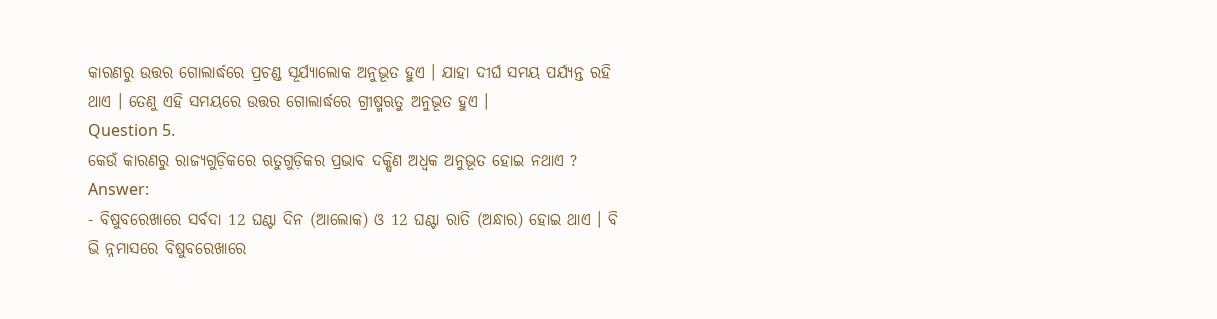କାରଣରୁ ଉତ୍ତର ଗୋଲାର୍ଦ୍ଧରେ ପ୍ରଚଣ୍ଡ ସୂର୍ଯ୍ୟାଲୋକ ଅନୁଭୂତ ହୁଏ । ଯାହା ଦୀର୍ଘ ସମୟ ପର୍ଯ୍ୟନ୍ତ ରହି ଥାଏ । ତେଣୁ ଏହି ସମୟରେ ଉତ୍ତର ଗୋଲାର୍ଦ୍ଧରେ ଗ୍ରୀଷ୍ମଋତୁ ଅନୁଭୂତ ହୁଏ ।
Question 5.
କେଉଁ କାରଣରୁ ରାଜ୍ୟଗୁଡ଼ିକରେ ଋତୁଗୁଡ଼ିକର ପ୍ରଭାବ ଦକ୍ଷିଣ ଅଧ୍ବକ ଅନୁଭୂତ ହୋଇ ନଥାଏ ?
Answer:
- ବିଷୁବରେଖାରେ ସର୍ବଦା 12 ଘଣ୍ଟା ଦିନ (ଆଲୋକ) ଓ 12 ଘଣ୍ଟା ରାତି (ଅନ୍ଧାର) ହୋଇ ଥାଏ । ବି ଭି ନ୍ନମାସରେ ବିଷୁବରେଖାରେ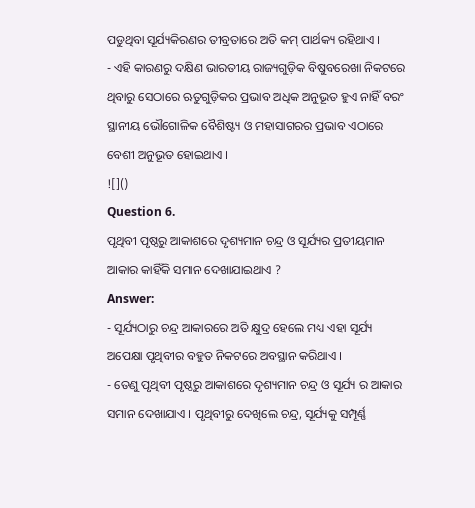ପଡୁଥିବା ସୂର୍ଯ୍ୟକିରଣର ତୀବ୍ରତାରେ ଅତି କମ୍ ପାର୍ଥକ୍ୟ ରହିଥାଏ ।
- ଏହି କାରଣରୁ ଦକ୍ଷିଣ ଭାରତୀୟ ରାଜ୍ୟଗୁଡ଼ିକ ବିଷୁବରେଖା ନିକଟରେ ଥିବାରୁ ସେଠାରେ ଋତୁଗୁଡ଼ିକର ପ୍ରଭାବ ଅଧିକ ଅନୁଭୂତ ହୁଏ ନାହିଁ ବରଂ ସ୍ଥାନୀୟ ଭୌଗୋଳିକ ବୈଶିଷ୍ଟ୍ୟ ଓ ମହାସାଗରର ପ୍ରଭାବ ଏଠାରେ ବେଶୀ ଅନୁଭୂତ ହୋଇଥାଏ ।
![]()
Question 6.
ପୃଥିବୀ ପୃଷ୍ଠରୁ ଆକାଶରେ ଦୃଶ୍ୟମାନ ଚନ୍ଦ୍ର ଓ ସୂର୍ଯ୍ୟର ପ୍ରତୀୟମାନ ଆକାର କାହିଁକି ସମାନ ଦେଖାଯାଇଥାଏ ?
Answer:
- ସୂର୍ଯ୍ୟଠାରୁ ଚନ୍ଦ୍ର ଆକାରରେ ଅତି କ୍ଷୁଦ୍ର ହେଲେ ମଧ୍ୟ ଏହା ସୂର୍ଯ୍ୟ ଅପେକ୍ଷା ପୃଥିବୀର ବହୁତ ନିକଟରେ ଅବସ୍ଥାନ କରିଥାଏ ।
- ତେଣୁ ପୃଥିବୀ ପୃଷ୍ଠରୁ ଆକାଶରେ ଦୃଶ୍ୟମାନ ଚନ୍ଦ୍ର ଓ ସୂର୍ଯ୍ୟ ର ଆକାର ସମାନ ଦେଖାଯାଏ । ପୃଥିବୀରୁ ଦେଖିଲେ ଚନ୍ଦ୍ର, ସୂର୍ଯ୍ୟକୁ ସମ୍ପୂର୍ଣ୍ଣ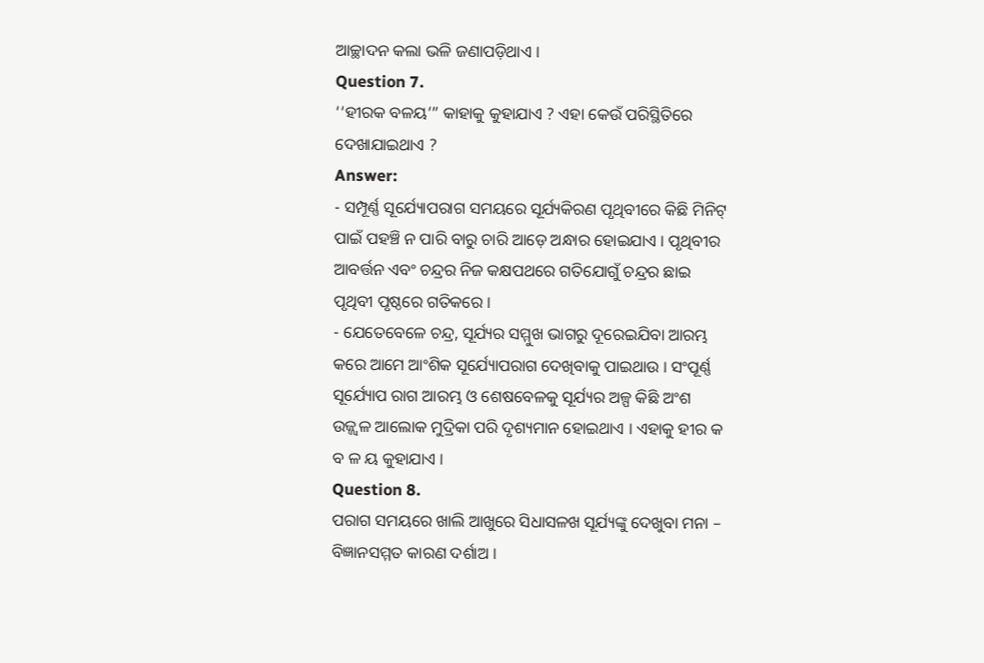ଆଚ୍ଛାଦନ କଲା ଭଳି ଜଣାପଡ଼ିଥାଏ ।
Question 7.
‘‘ହୀରକ ବଳୟ’” କାହାକୁ କୁହାଯାଏ ? ଏହା କେଉଁ ପରିସ୍ଥିତିରେ ଦେଖାଯାଇଥାଏ ?
Answer:
- ସମ୍ପୂର୍ଣ୍ଣ ସୂର୍ଯ୍ୟୋପରାଗ ସମୟରେ ସୂର୍ଯ୍ୟକିରଣ ପୃଥିବୀରେ କିଛି ମିନିଟ୍ ପାଇଁ ପହଞ୍ଚି ନ ପାରି ବାରୁ ଚାରି ଆଡ଼େ ଅନ୍ଧାର ହୋଇଯାଏ । ପୃଥିବୀର ଆବର୍ତ୍ତନ ଏବଂ ଚନ୍ଦ୍ରର ନିଜ କକ୍ଷପଥରେ ଗତିଯୋଗୁଁ ଚନ୍ଦ୍ରର ଛାଇ ପୃଥିବୀ ପୃଷ୍ଠରେ ଗତିକରେ ।
- ଯେତେବେଳେ ଚନ୍ଦ୍ର, ସୂର୍ଯ୍ୟର ସମ୍ମୁଖ ଭାଗରୁ ଦୂରେଇଯିବା ଆରମ୍ଭ କରେ ଆମେ ଆଂଶିକ ସୂର୍ଯ୍ୟୋପରାଗ ଦେଖିବାକୁ ପାଇଥାଉ । ସଂପୂର୍ଣ୍ଣ ସୂର୍ଯ୍ୟୋପ ରାଗ ଆରମ୍ଭ ଓ ଶେଷବେଳକୁ ସୂର୍ଯ୍ୟର ଅଳ୍ପ କିଛି ଅଂଶ ଉଜ୍ଜ୍ଵଳ ଆଲୋକ ମୁଦ୍ରିକା ପରି ଦୃଶ୍ୟମାନ ହୋଇଥାଏ । ଏହାକୁ ହୀର କ ବ ଳ ୟ କୁହାଯାଏ ।
Question 8.
ପରାଗ ସମୟରେ ଖାଲି ଆଖୁରେ ସିଧାସଳଖ ସୂର୍ଯ୍ୟଙ୍କୁ ଦେଖୁବା ମନା – ବିଜ୍ଞାନସମ୍ମତ କାରଣ ଦର୍ଶାଅ ।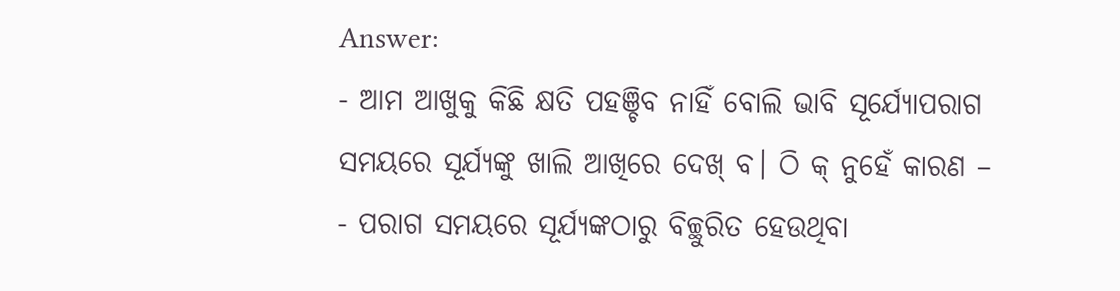Answer:
- ଆମ ଆଖୁକୁ କିଛି କ୍ଷତି ପହଞ୍ଚିବ ନାହିଁ ବୋଲି ଭାବି ସୂର୍ଯ୍ୟୋପରାଗ ସମୟରେ ସୂର୍ଯ୍ୟଙ୍କୁ ଖାଲି ଆଖିରେ ଦେଖ୍ ବ। ଠି କ୍ ନୁହେଁ କାରଣ –
- ପରାଗ ସମୟରେ ସୂର୍ଯ୍ୟଙ୍କଠାରୁ ବିଚ୍ଛୁରିତ ହେଉଥିବା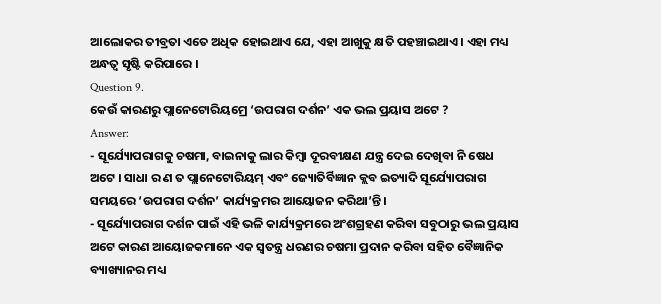ଆଲୋକର ତୀବ୍ରତା ଏତେ ଅଧିକ ହୋଇଥାଏ ଯେ, ଏହା ଆଖୁକୁ କ୍ଷତି ପହଞ୍ଚାଇଥାଏ । ଏହା ମଧ୍ୟ ଅନ୍ଧତ୍ଵ ସୃଷ୍ଟି କରିପାରେ ।
Question 9.
କେଉଁ କାରଣରୁ ପ୍ଲାନେଟୋରିୟମ୍ରେ ‘ଉପରାଗ ଦର୍ଶନ’ ଏକ ଭଲ ପ୍ରୟାସ ଅଟେ ?
Answer:
- ସୂର୍ଯ୍ୟୋପରାଗକୁ ଚଷମା, ବାଇନାକୁ ଲାର କିମ୍ବା ଦୂରବୀକ୍ଷଣ ଯନ୍ତ୍ର ଦେଇ ଦେଖିବା ନି ଷେଧ ଅଟେ । ସାଧା ର ଣ ତ ପ୍ଲାନେଟୋରିୟମ୍ ଏବଂ ଜ୍ୟୋତିର୍ବିଜ୍ଞାନ କ୍ଲବ ଇତ୍ୟାଦି ସୂର୍ଯ୍ୟୋପରାଗ ସମୟରେ ‘ଉପରାଗ ଦର୍ଶନ’ କାର୍ଯ୍ୟକ୍ରମର ଆୟୋଜନ କରିଥା’ନ୍ତି ।
- ସୂର୍ଯ୍ୟୋପରାଗ ଦର୍ଶନ ପାଇଁ ଏହି ଭଳି କାର୍ଯ୍ୟକ୍ରମରେ ଅଂଶଗ୍ରହଣ କରିବା ସବୁଠାରୁ ଭଲ ପ୍ରୟାସ ଅଟେ କାରଣ ଆୟୋଜକମାନେ ଏକ ସ୍ଵତନ୍ତ୍ର ଧରଣର ଚଷମା ପ୍ରଦାନ କରିବା ସହିତ ବୈଜ୍ଞାନିକ ବ୍ୟାଖ୍ୟାନର ମଧ୍ୟ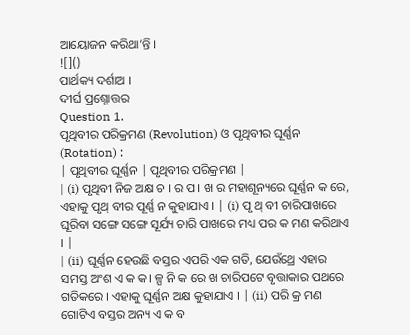ଆୟୋଜନ କରିଥା’ନ୍ତି ।
![]()
ପାର୍ଥକ୍ୟ ଦର୍ଶାଅ ।
ଦୀର୍ଘ ପ୍ରଶ୍ନୋତ୍ତର
Question 1.
ପୃଥିବୀର ପରିକ୍ରମଣ (Revolution) ଓ ପୃଥିବୀର ଘୂର୍ଣ୍ଣନ (Rotation) :
| ପୃଥିବୀର ଘୂର୍ଣ୍ଣନ | ପୃଥିବୀର ପରିକ୍ରମଣ |
| (i) ପୃଥିବୀ ନିଜ ଅକ୍ଷ ଚ । ର ପ। ଖ ର ମହାଶୂନ୍ୟରେ ଘୂର୍ଣ୍ଣନ କ ରେ, ଏହାକୁ ପୃଥ୍ ବୀର ପୂର୍ଣ୍ଣ ନ କୁହାଯାଏ । | (i) ପୃ ଥ୍ ବୀ ଚାରିପାଖରେ ଘୂରିବା ସଙ୍ଗେ ସଙ୍ଗେ ସୂର୍ଯ୍ୟ ଚାରି ପାଖରେ ମଧ୍ୟ ପର କ ମଣ କରିଥାଏ । |
| (ii) ଘୂର୍ଣ୍ଣନ ହେଉଛି ବସ୍ତର ଏପରି ଏକ ଗତି, ଯେଉଁଥ୍ରେ ଏହାର ସମସ୍ତ ଅଂଶ ଏ କ କ। ଳ୍ପ ନି କ ରେ ଖ ଚାରିପଟେ ବୃତ୍ତାକାର ପଥରେ ଗତିକରେ । ଏହାକୁ ଘୂର୍ଣ୍ଣନ ଅକ୍ଷ କୁହାଯାଏ । | (ii) ପରି କ୍ର ମଣ ଗୋଟିଏ ବସ୍ତର ଅନ୍ୟ ଏ କ ବ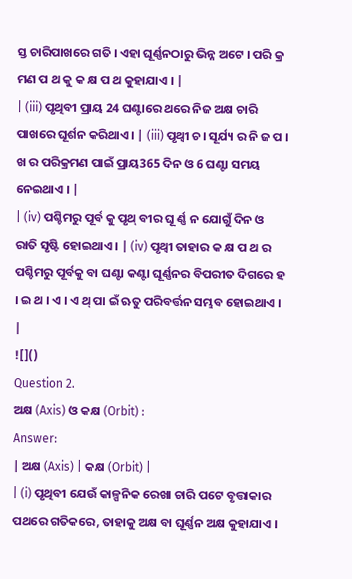ସ୍ତ ଚାରିପାଖରେ ଗତି । ଏହା ଘୂର୍ଣ୍ଣନଠାରୁ ଭିନ୍ନ ଅଟେ । ପରି କ୍ର ମଣ ପ ଥ କୁ କ କ୍ଷ ପ ଥ କୁହାଯାଏ । |
| (iii) ପୃଥିବୀ ପ୍ରାୟ 24 ଘଣ୍ଟାରେ ଥରେ ନିଜ ଅକ୍ଷ ଚାରି ପାଖରେ ଘୂର୍ଶନ କରିଥାଏ । | (iii) ପୃଥ୍ବୀ ଚ। ସୂର୍ଯ୍ୟ ର ନି ଜ ପ । ଖ ର ପରିକ୍ରମଣ ପାଇଁ ପ୍ରାୟ365 ଦିନ ଓ 6 ଘଣ୍ଟା ସମୟ ନେଇଥାଏ । |
| (iv) ପଶ୍ଚିମରୁ ପୂର୍ବ କୁ ପୃଥ୍ ବୀର ଘୂ ର୍ଣ୍ଣ ନ ଯୋଗୁଁ ଦିନ ଓ ରାତି ସୃଷ୍ଟି ହୋଇଥାଏ । | (iv) ପୃଥ୍ବୀ ତାହାର କ କ୍ଷ ପ ଥ ର ପଶ୍ଚିମରୁ ପୂର୍ବକୁ ବା ଘଣ୍ଟା କଣ୍ଟା ଘୂର୍ଣ୍ଣନର ବିପରୀତ ଦିଗରେ ହ । ଇ ଥ । ଏ । ଏ ଥ୍ ପା ଇଁ ଋତୁ ପରିବର୍ତ୍ତନ ସମ୍ଭବ ହୋଇଥାଏ । |
![]()
Question 2.
ଅକ୍ଷ (Axis) ଓ କକ୍ଷ (Orbit) :
Answer:
| ଅକ୍ଷ (Axis) | କକ୍ଷ (Orbit) |
| (i) ପୃଥିବୀ ଯେଉଁ କାଳ୍ପନିକ ରେଖା ଚାରି ପଟେ ବୃତ୍ତାକାର ପଥରେ ଗତିକରେ, ତାହାକୁ ଅକ୍ଷ ବା ଘୂର୍ଣ୍ଣନ ଅକ୍ଷ କୁହାଯାଏ ।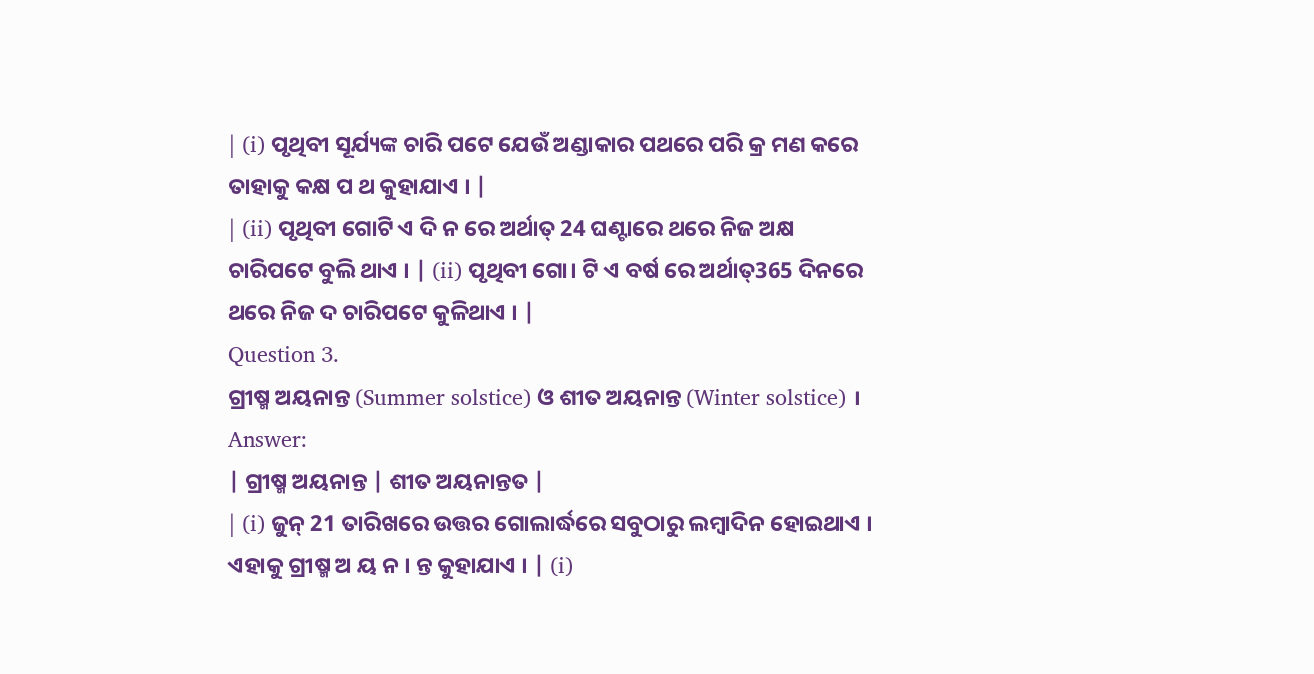| (i) ପୃଥିବୀ ସୂର୍ଯ୍ୟଙ୍କ ଚାରି ପଟେ ଯେଉଁ ଅଣ୍ଡାକାର ପଥରେ ପରି କ୍ର ମଣ କରେ ତାହାକୁ କକ୍ଷ ପ ଥ କୁହାଯାଏ । |
| (ii) ପୃଥିବୀ ଗୋଟି ଏ ଦି ନ ରେ ଅର୍ଥାତ୍ 24 ଘଣ୍ଟାରେ ଥରେ ନିଜ ଅକ୍ଷ ଚାରିପଟେ ବୁଲି ଥାଏ । | (ii) ପୃଥିବୀ ଗୋ। ଟି ଏ ବର୍ଷ ରେ ଅର୍ଥାତ୍365 ଦିନରେ ଥରେ ନିଜ ଦ ଚାରିପଟେ କୁଳିଥାଏ । |
Question 3.
ଗ୍ରୀଷ୍ମ ଅୟନାନ୍ତ (Summer solstice) ଓ ଶୀତ ଅୟନାନ୍ତ (Winter solstice) ।
Answer:
| ଗ୍ରୀଷ୍ମ ଅୟନାନ୍ତ | ଶୀତ ଅୟନାନ୍ତତ |
| (i) ଜୁନ୍ 21 ତାରିଖରେ ଉତ୍ତର ଗୋଲାର୍ଦ୍ଧରେ ସବୁଠାରୁ ଲମ୍ବାଦିନ ହୋଇଥାଏ । ଏହାକୁ ଗ୍ରୀଷ୍ମ ଅ ୟ ନ । ନ୍ତ କୁହାଯାଏ । | (i)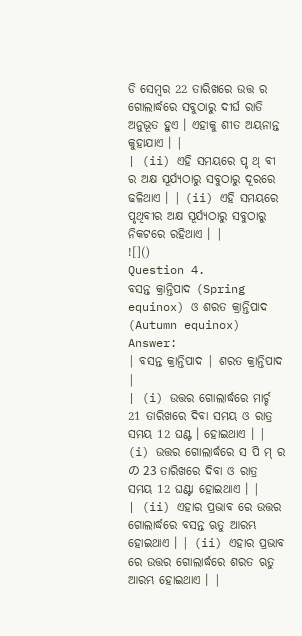ଡି ସେମ୍ବର 22 ତାରିଖରେ ଉତ୍ତ ର ଗୋଲାର୍ଦ୍ଧରେ ସବୁଠାରୁ ଦୀର୍ଘ ରାତି ଅନୁଭୂତ ହୁଏ । ଏହାକୁ ଶୀତ ଅୟନାନ୍ତ କୁହାଯାଏ । |
| (ii) ଏହି ସମୟରେ ପୃ ଥ୍ ବୀ ର ଅକ୍ଷ ସୂର୍ଯ୍ୟଠାରୁ ସବୁଠାରୁ ଦୂରରେ ଢଳିଥାଏ । | (ii) ଏହି ସମୟରେ ପୃଥିବୀର ଅକ୍ଷ ସୂର୍ଯ୍ୟଠାରୁ ସବୁଠାରୁ ନିକଟରେ ରହିଥାଏ । |
![]()
Question 4.
ବସନ୍ତ କ୍ରାନ୍ତିପାଦ (Spring equinox) ଓ ଶରତ କ୍ରାନ୍ତିପାଦ (Autumn equinox)
Answer:
| ବସନ୍ତ କ୍ରାନ୍ତିପାଦ | ଶରତ କ୍ରାନ୍ତିପାଦ |
| (i) ଉତ୍ତର ଗୋଲାର୍ଦ୍ଧରେ ମାର୍ଚ୍ଚ 21 ତାରିଖରେ ଦିବା ସମୟ ଓ ରାତ୍ର ସମୟ 12 ଘଣ୍ଟ । ହୋଇଥାଏ । | (i) ଉତ୍ତର ଗୋଲାର୍ଦ୍ଧରେ ସ ପି ମ୍ ର の 23 ତାରିଖରେ ଦିବା ଓ ରାତ୍ର ସମୟ 12 ଘଣ୍ଟା ହୋଇଥାଏ । |
| (ii) ଏହାର ପ୍ରଭାବ ରେ ଉତ୍ତର ଗୋଲାର୍ଦ୍ଧରେ ବସନ୍ତ ଋତୁ ଆରମ୍ଭ ହୋଇଥାଏ । | (ii) ଏହାର ପ୍ରଭାବ ରେ ଉତ୍ତର ଗୋଲାର୍ଦ୍ଧରେ ଶରତ ଋତୁ ଆରମ୍ଭ ହୋଇଥାଏ । |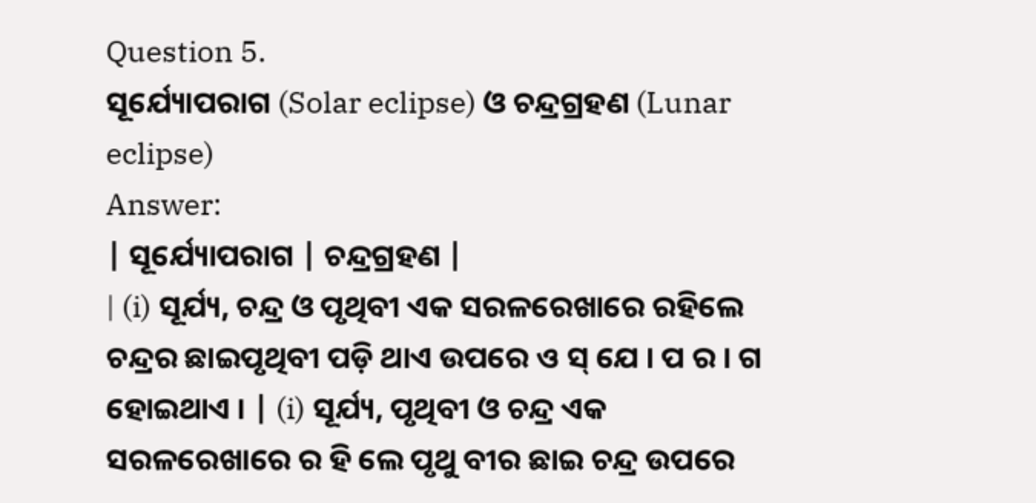Question 5.
ସୂର୍ଯ୍ୟୋପରାଗ (Solar eclipse) ଓ ଚନ୍ଦ୍ରଗ୍ରହଣ (Lunar eclipse)
Answer:
| ସୂର୍ଯ୍ୟୋପରାଗ | ଚନ୍ଦ୍ରଗ୍ରହଣ |
| (i) ସୂର୍ଯ୍ୟ, ଚନ୍ଦ୍ର ଓ ପୃଥିବୀ ଏକ ସରଳରେଖାରେ ରହିଲେ ଚନ୍ଦ୍ରର ଛାଇପୃଥିବୀ ପଡ଼ି ଥାଏ ଉପରେ ও ସ୍ ଯେ । ପ ର । ଗ ହୋଇଥାଏ । | (i) ସୂର୍ଯ୍ୟ, ପୃଥିବୀ ଓ ଚନ୍ଦ୍ର ଏକ ସରଳରେଖାରେ ର ହି ଲେ ପୃଥୁ ବୀର ଛାଇ ଚନ୍ଦ୍ର ଉପରେ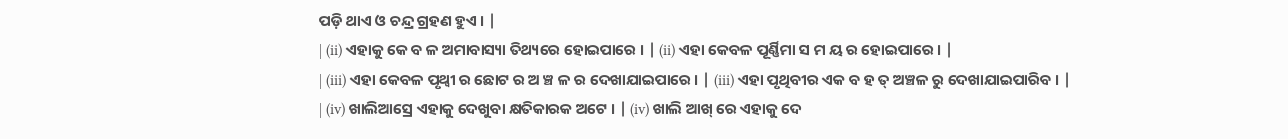ପଡ଼ି ଥାଏ ଓ ଚନ୍ଦ୍ର ଗ୍ରହଣ ହୁଏ । |
| (ii) ଏହାକୁ କେ ବ ଳ ଅମାବାସ୍ୟା ତିଥ୍ୟରେ ହୋଇପାରେ । | (ii) ଏହା କେବଳ ପୂର୍ଣ୍ଣିମା ସ ମ ୟ ର ହୋଇପାରେ । |
| (iii) ଏହା କେବଳ ପୃଥ୍ବୀ ର ଛୋଟ ର ଅ ଞ୍ଚ ଳ ର ଦେଖାଯାଇପାରେ । | (iii) ଏହା ପୃଥିବୀର ଏକ ବ ହ ତ୍ ଅଞ୍ଚଳ ରୁ ଦେଖାଯାଇପାରିବ । |
| (iv) ଖାଲିଆସ୍ରେ ଏହାକୁ ଦେଖୁବା କ୍ଷତିକାରକ ଅଟେ । | (iv) ଖାଲି ଆଖ୍ ରେ ଏହାକୁ ଦେ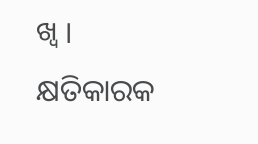ଖ୍ବ । କ୍ଷତିକାରକ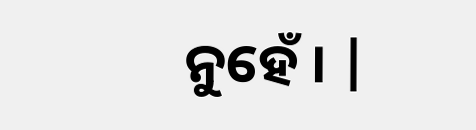ନୁହେଁ । |